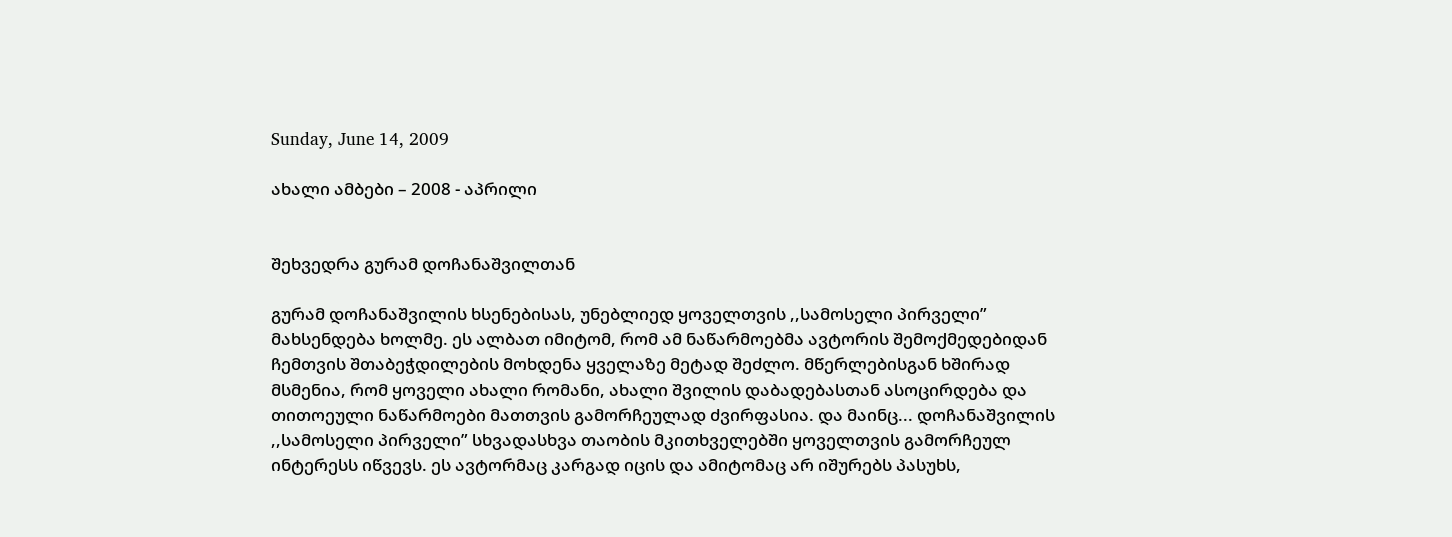Sunday, June 14, 2009

ახალი ამბები – 2008 - აპრილი


შეხვედრა გურამ დოჩანაშვილთან

გურამ დოჩანაშვილის ხსენებისას, უნებლიედ ყოველთვის ,,სამოსელი პირველი” მახსენდება ხოლმე. ეს ალბათ იმიტომ, რომ ამ ნაწარმოებმა ავტორის შემოქმედებიდან ჩემთვის შთაბეჭდილების მოხდენა ყველაზე მეტად შეძლო. მწერლებისგან ხშირად მსმენია, რომ ყოველი ახალი რომანი, ახალი შვილის დაბადებასთან ასოცირდება და თითოეული ნაწარმოები მათთვის გამორჩეულად ძვირფასია. და მაინც... დოჩანაშვილის ,,სამოსელი პირველი” სხვადასხვა თაობის მკითხველებში ყოველთვის გამორჩეულ ინტერესს იწვევს. ეს ავტორმაც კარგად იცის და ამიტომაც არ იშურებს პასუხს,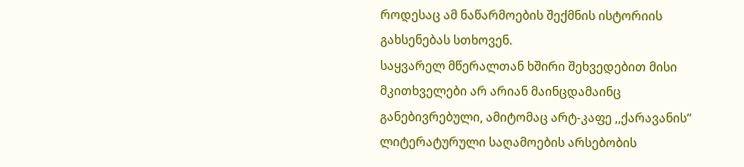როდესაც ამ ნაწარმოების შექმნის ისტორიის გახსენებას სთხოვენ.
საყვარელ მწერალთან ხშირი შეხვედებით მისი მკითხველები არ არიან მაინცდამაინც განებივრებული, ამიტომაც არტ-კაფე ,,ქარავანის” ლიტერატურული საღამოების არსებობის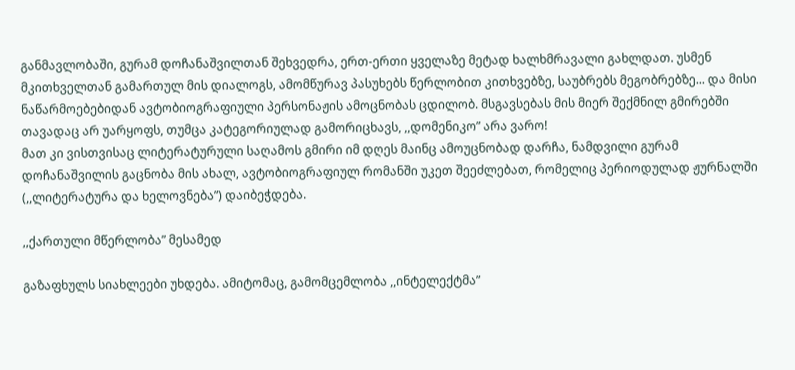განმავლობაში, გურამ დოჩანაშვილთან შეხვედრა, ერთ-ერთი ყველაზე მეტად ხალხმრავალი გახლდათ. უსმენ მკითხველთან გამართულ მის დიალოგს, ამომწურავ პასუხებს წერლობით კითხვებზე, საუბრებს მეგობრებზე... და მისი ნაწარმოებებიდან ავტობიოგრაფიული პერსონაჟის ამოცნობას ცდილობ. მსგავსებას მის მიერ შექმნილ გმირებში თავადაც არ უარყოფს, თუმცა კატეგორიულად გამორიცხავს, ,,დომენიკო” არა ვარო!
მათ კი ვისთვისაც ლიტერატურული საღამოს გმირი იმ დღეს მაინც ამოუცნობად დარჩა, ნამდვილი გურამ დოჩანაშვილის გაცნობა მის ახალ, ავტობიოგრაფიულ რომანში უკეთ შეეძლებათ, რომელიც პერიოდულად ჟურნალში (,,ლიტერატურა და ხელოვნება”) დაიბეჭდება.

,,ქართული მწერლობა” მესამედ

გაზაფხულს სიახლეები უხდება. ამიტომაც, გამომცემლობა ,,ინტელექტმა”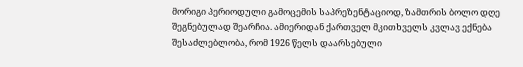მორიგი პერიოდული გამოცემის საპრეზენტაციოდ, ზამთრის ბოლო დღე შეგნებულად შეარჩია. ამიერიდან ქართველ მკითხველს კვლავ ექნება შესაძლებლობა, რომ 1926 წელს დაარსებული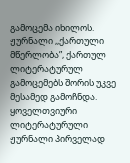გამოცემა იხილოს. ჟურნალი ,,ქართული მწერლობა”, ქართულ ლიტერატურულ გამოცემებს შორის უკვე მესამედ გამოჩნდა.
ყოველთვიური ლიტერატურული ჟურნალი პირველად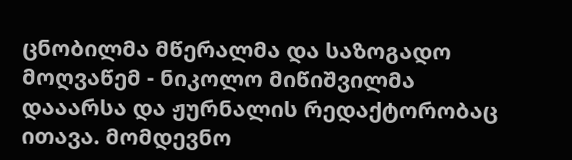ცნობილმა მწერალმა და საზოგადო მოღვაწემ - ნიკოლო მიწიშვილმა დააარსა და ჟურნალის რედაქტორობაც ითავა. მომდევნო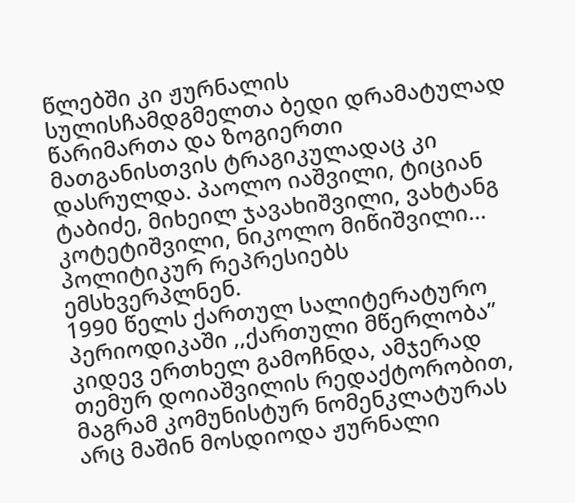წლებში კი ჟურნალის სულისჩამდგმელთა ბედი დრამატულად წარიმართა და ზოგიერთი მათგანისთვის ტრაგიკულადაც კი დასრულდა. პაოლო იაშვილი, ტიციან ტაბიძე, მიხეილ ჯავახიშვილი, ვახტანგ კოტეტიშვილი, ნიკოლო მიწიშვილი... პოლიტიკურ რეპრესიებს ემსხვერპლნენ.
1990 წელს ქართულ სალიტერატურო პერიოდიკაში ,,ქართული მწერლობა” კიდევ ერთხელ გამოჩნდა, ამჯერად თემურ დოიაშვილის რედაქტორობით, მაგრამ კომუნისტურ ნომენკლატურას არც მაშინ მოსდიოდა ჟურნალი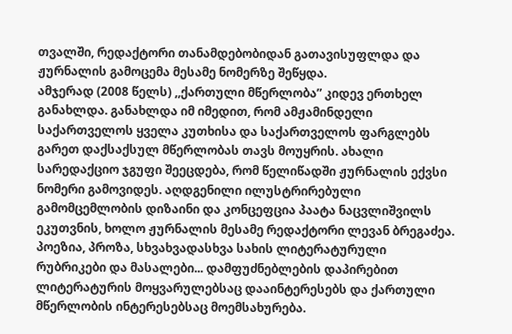თვალში, რედაქტორი თანამდებობიდან გათავისუფლდა და ჟურნალის გამოცემა მესამე ნომერზე შეწყდა.
ამჯერად (2008 წელს) ,,ქართული მწერლობა” კიდევ ერთხელ განახლდა. განახლდა იმ იმედით, რომ ამჟამინდელი საქართველოს ყველა კუთხისა და საქართველოს ფარგლებს გარეთ დაქსაქსულ მწერლობას თავს მოუყრის. ახალი სარედაქციო ჯგუფი შეეცდება, რომ წელიწადში ჟურნალის ექვსი ნომერი გამოვიდეს. აღდგენილი ილუსტრირებული გამომცემლობის დიზაინი და კონცეფცია პაატა ნაცვლიშვილს ეკუთვნის, ხოლო ჟურნალის მესამე რედაქტორი ლევან ბრეგაძეა.
პოეზია, პროზა, სხვახვადასხვა სახის ლიტერატურული რუბრიკები და მასალები... დამფუძნებლების დაპირებით ლიტერატურის მოყვარულებსაც დააინტერესებს და ქართული მწერლობის ინტერესებსაც მოემსახურება.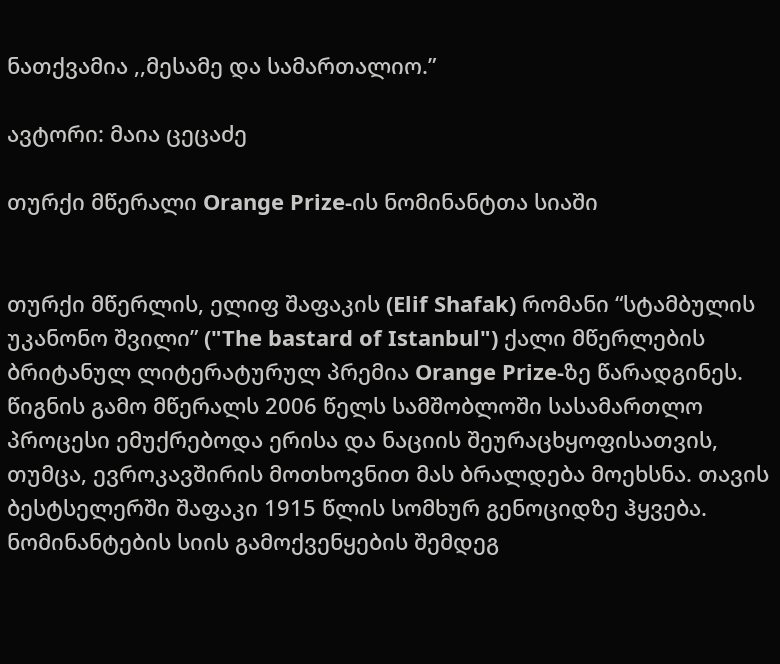ნათქვამია ,,მესამე და სამართალიო.”

ავტორი: მაია ცეცაძე

თურქი მწერალი Orange Prize-ის ნომინანტთა სიაში


თურქი მწერლის, ელიფ შაფაკის (Elif Shafak) რომანი “სტამბულის უკანონო შვილი” ("The bastard of Istanbul") ქალი მწერლების ბრიტანულ ლიტერატურულ პრემია Orange Prize-ზე წარადგინეს. წიგნის გამო მწერალს 2006 წელს სამშობლოში სასამართლო პროცესი ემუქრებოდა ერისა და ნაციის შეურაცხყოფისათვის, თუმცა, ევროკავშირის მოთხოვნით მას ბრალდება მოეხსნა. თავის ბესტსელერში შაფაკი 1915 წლის სომხურ გენოციდზე ჰყვება. ნომინანტების სიის გამოქვენყების შემდეგ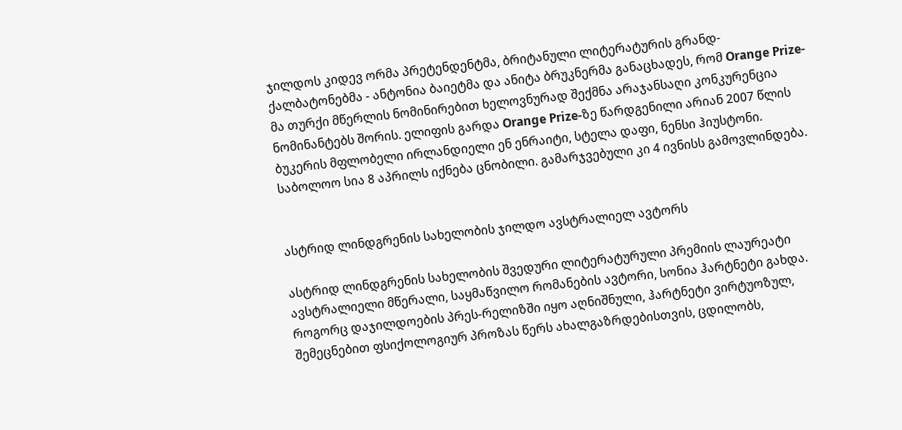ჯილდოს კიდევ ორმა პრეტენდენტმა, ბრიტანული ლიტერატურის გრანდ-ქალბატონებმა - ანტონია ბაიეტმა და ანიტა ბრუკნერმა განაცხადეს, რომ Orange Prize-მა თურქი მწერლის ნომინირებით ხელოვნურად შექმნა არაჯანსაღი კონკურენცია ნომინანტებს შორის. ელიფის გარდა Orange Prize-ზე წარდგენილი არიან 2007 წლის ბუკერის მფლობელი ირლანდიელი ენ ენრაიტი, სტელა დაფი, ნენსი ჰიუსტონი. საბოლოო სია 8 აპრილს იქნება ცნობილი. გამარჯვებული კი 4 ივნისს გამოვლინდება.


ასტრიდ ლინდგრენის სახელობის ჯილდო ავსტრალიელ ავტორს

ასტრიდ ლინდგრენის სახელობის შვედური ლიტერატურული პრემიის ლაურეატი ავსტრალიელი მწერალი, საყმაწვილო რომანების ავტორი, სონია ჰარტნეტი გახდა. როგორც დაჯილდოების პრეს-რელიზში იყო აღნიშნული, ჰარტნეტი ვირტუოზულ, შემეცნებით ფსიქოლოგიურ პროზას წერს ახალგაზრდებისთვის, ცდილობს,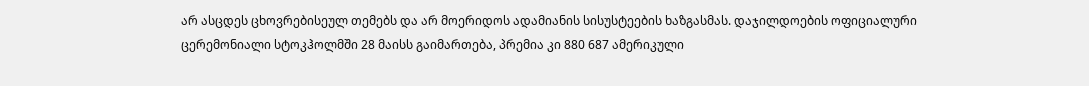არ ასცდეს ცხოვრებისეულ თემებს და არ მოერიდოს ადამიანის სისუსტეების ხაზგასმას. დაჯილდოების ოფიციალური ცერემონიალი სტოკჰოლმში 28 მაისს გაიმართება, პრემია კი 880 687 ამერიკული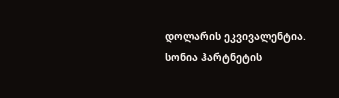დოლარის ეკვივალენტია. სონია ჰარტნეტის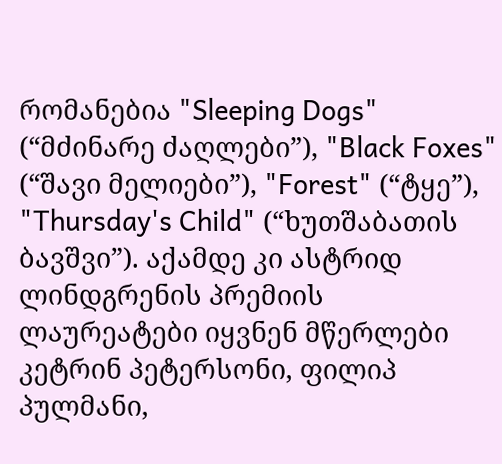რომანებია "Sleeping Dogs" (“მძინარე ძაღლები”), "Black Foxes" (“შავი მელიები”), "Forest" (“ტყე”), "Thursday's Child" (“ხუთშაბათის ბავშვი”). აქამდე კი ასტრიდ ლინდგრენის პრემიის ლაურეატები იყვნენ მწერლები კეტრინ პეტერსონი, ფილიპ პულმანი,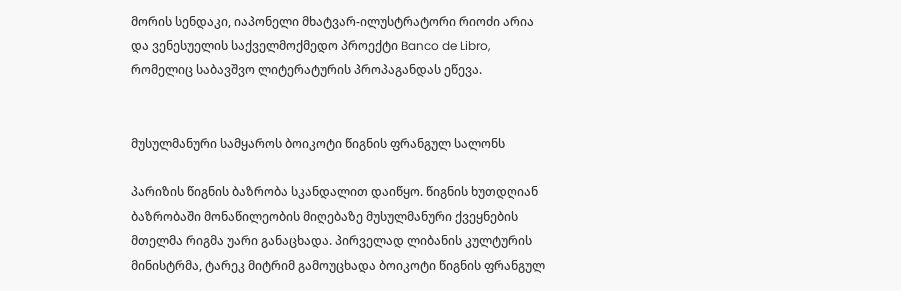მორის სენდაკი, იაპონელი მხატვარ-ილუსტრატორი რიოძი არია და ვენესუელის საქველმოქმედო პროექტი Banco de Libro, რომელიც საბავშვო ლიტერატურის პროპაგანდას ეწევა.


მუსულმანური სამყაროს ბოიკოტი წიგნის ფრანგულ სალონს

პარიზის წიგნის ბაზრობა სკანდალით დაიწყო. წიგნის ხუთდღიან ბაზრობაში მონაწილეობის მიღებაზე მუსულმანური ქვეყნების მთელმა რიგმა უარი განაცხადა. პირველად ლიბანის კულტურის მინისტრმა, ტარეკ მიტრიმ გამოუცხადა ბოიკოტი წიგნის ფრანგულ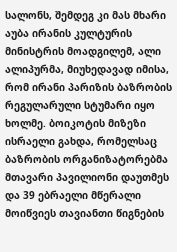სალონს, შემდეგ კი მას მხარი აუბა ირანის კულტურის მინისტრის მოადგილემ, ალი ალიპურმა, მიუხედავად იმისა, რომ ირანი პარიზის ბაზრობის რეგულარული სტუმარი იყო ხოლმე. ბოიკოტის მიზეზი ისრაელი გახდა, რომელსაც ბაზრობის ორგანიზატორებმა მთავარი პავილიონი დაუთმეს და 39 ებრაელი მწერალი მოიწვიეს თავიანთი წიგნების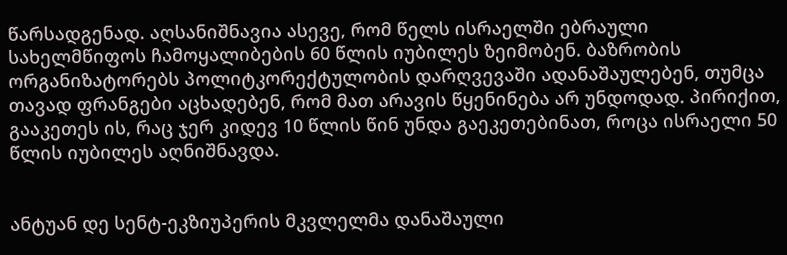წარსადგენად. აღსანიშნავია ასევე, რომ წელს ისრაელში ებრაული სახელმწიფოს ჩამოყალიბების 60 წლის იუბილეს ზეიმობენ. ბაზრობის ორგანიზატორებს პოლიტკორექტულობის დარღვევაში ადანაშაულებენ, თუმცა თავად ფრანგები აცხადებენ, რომ მათ არავის წყენინება არ უნდოდად. პირიქით, გააკეთეს ის, რაც ჯერ კიდევ 10 წლის წინ უნდა გაეკეთებინათ, როცა ისრაელი 50 წლის იუბილეს აღნიშნავდა.


ანტუან დე სენტ-ეკზიუპერის მკვლელმა დანაშაული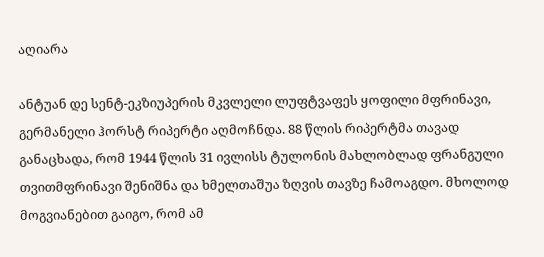აღიარა

ანტუან დე სენტ-ეკზიუპერის მკვლელი ლუფტვაფეს ყოფილი მფრინავი, გერმანელი ჰორსტ რიპერტი აღმოჩნდა. 88 წლის რიპერტმა თავად განაცხადა, რომ 1944 წლის 31 ივლისს ტულონის მახლობლად ფრანგული თვითმფრინავი შენიშნა და ხმელთაშუა ზღვის თავზე ჩამოაგდო. მხოლოდ მოგვიანებით გაიგო, რომ ამ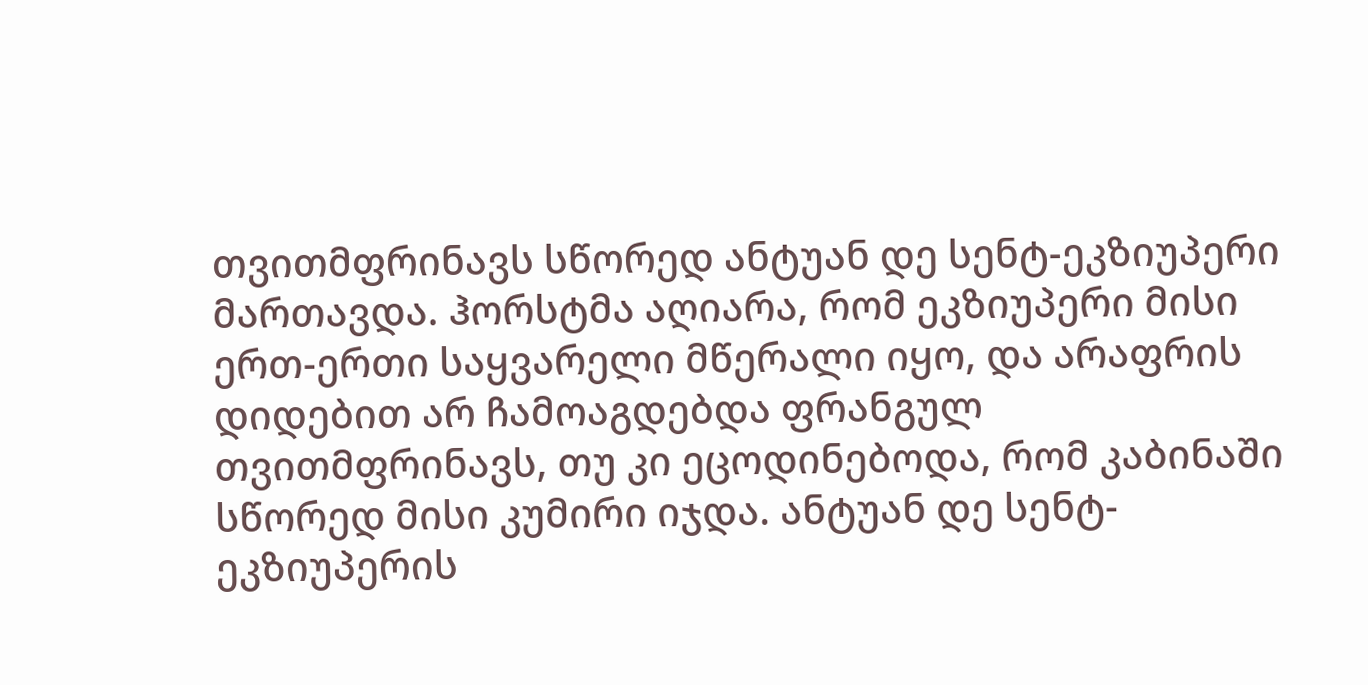თვითმფრინავს სწორედ ანტუან დე სენტ-ეკზიუპერი მართავდა. ჰორსტმა აღიარა, რომ ეკზიუპერი მისი ერთ-ერთი საყვარელი მწერალი იყო, და არაფრის დიდებით არ ჩამოაგდებდა ფრანგულ თვითმფრინავს, თუ კი ეცოდინებოდა, რომ კაბინაში სწორედ მისი კუმირი იჯდა. ანტუან დე სენტ-ეკზიუპერის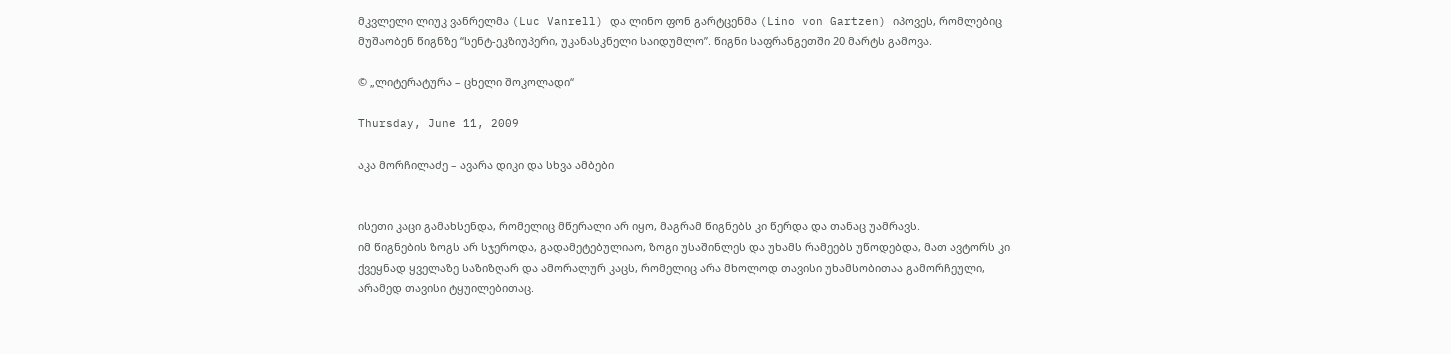მკვლელი ლიუკ ვანრელმა (Luc Vanrell) და ლინო ფონ გარტცენმა (Lino von Gartzen) იპოვეს, რომლებიც მუშაობენ წიგნზე “სენტ-ეკზიუპერი, უკანასკნელი საიდუმლო”. წიგნი საფრანგეთში 20 მარტს გამოვა.

© „ლიტერატურა – ცხელი შოკოლადი“

Thursday, June 11, 2009

აკა მორჩილაძე – ავარა დიკი და სხვა ამბები


ისეთი კაცი გამახსენდა, რომელიც მწერალი არ იყო, მაგრამ წიგნებს კი წერდა და თანაც უამრავს.
იმ წიგნების ზოგს არ სჯეროდა, გადამეტებულიაო, ზოგი უსაშინლეს და უხამს რამეებს უწოდებდა, მათ ავტორს კი ქვეყნად ყველაზე საზიზღარ და ამორალურ კაცს, რომელიც არა მხოლოდ თავისი უხამსობითაა გამორჩეული, არამედ თავისი ტყუილებითაც.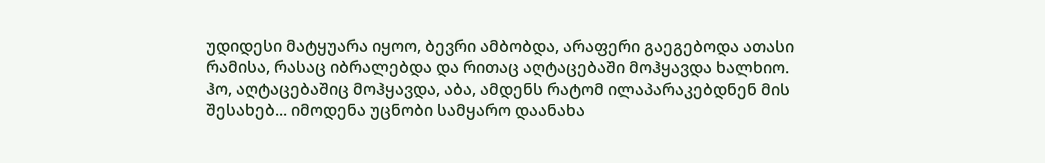უდიდესი მატყუარა იყოო, ბევრი ამბობდა, არაფერი გაეგებოდა ათასი რამისა, რასაც იბრალებდა და რითაც აღტაცებაში მოჰყავდა ხალხიო.
ჰო, აღტაცებაშიც მოჰყავდა, აბა, ამდენს რატომ ილაპარაკებდნენ მის შესახებ... იმოდენა უცნობი სამყარო დაანახა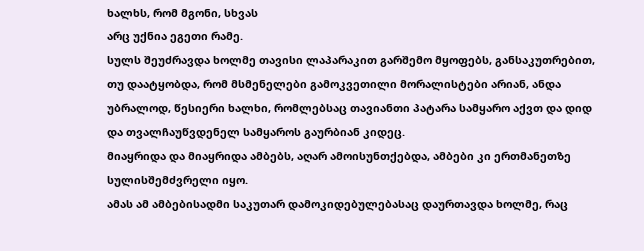ხალხს, რომ მგონი, სხვას
არც უქნია ეგეთი რამე.
სულს შეუძრავდა ხოლმე თავისი ლაპარაკით გარშემო მყოფებს, განსაკუთრებით, თუ დაატყობდა, რომ მსმენელები გამოკვეთილი მორალისტები არიან, ანდა უბრალოდ, წესიერი ხალხი, რომლებსაც თავიანთი პატარა სამყარო აქვთ და დიდ და თვალჩაუწვდენელ სამყაროს გაურბიან კიდეც.
მიაყრიდა და მიაყრიდა ამბებს, აღარ ამოისუნთქებდა, ამბები კი ერთმანეთზე სულისშემძვრელი იყო.
ამას ამ ამბებისადმი საკუთარ დამოკიდებულებასაც დაურთავდა ხოლმე, რაც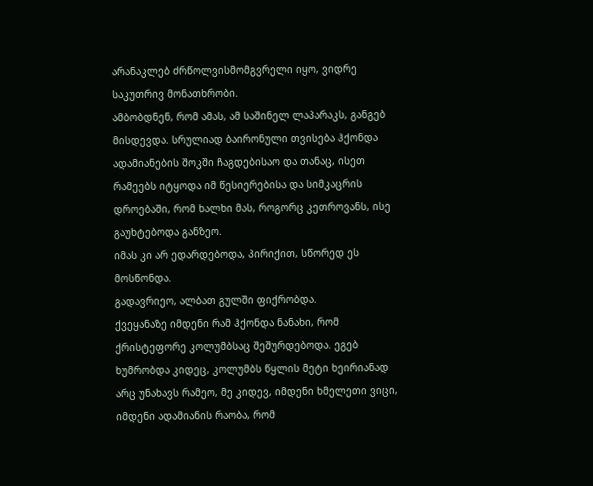არანაკლებ ძრწოლვისმომგვრელი იყო, ვიდრე საკუთრივ მონათხრობი.
ამბობდნენ, რომ ამას, ამ საშინელ ლაპარაკს, განგებ მისდევდა. სრულიად ბაირონული თვისება ჰქონდა ადამიანების შოკში ჩაგდებისაო და თანაც, ისეთ რამეებს იტყოდა იმ წესიერებისა და სიმკაცრის დროებაში, რომ ხალხი მას, როგორც კეთროვანს, ისე გაუხტებოდა განზეო.
იმას კი არ ედარდებოდა, პირიქით, სწორედ ეს მოსწონდა.
გადავრიეო, ალბათ გულში ფიქრობდა.
ქვეყანაზე იმდენი რამ ჰქონდა ნანახი, რომ ქრისტეფორე კოლუმბსაც შეშურდებოდა. ეგებ ხუმრობდა კიდეც, კოლუმბს წყლის მეტი ხეირიანად არც უნახავს რამეო, მე კიდევ, იმდენი ხმელეთი ვიცი, იმდენი ადამიანის რაობა, რომ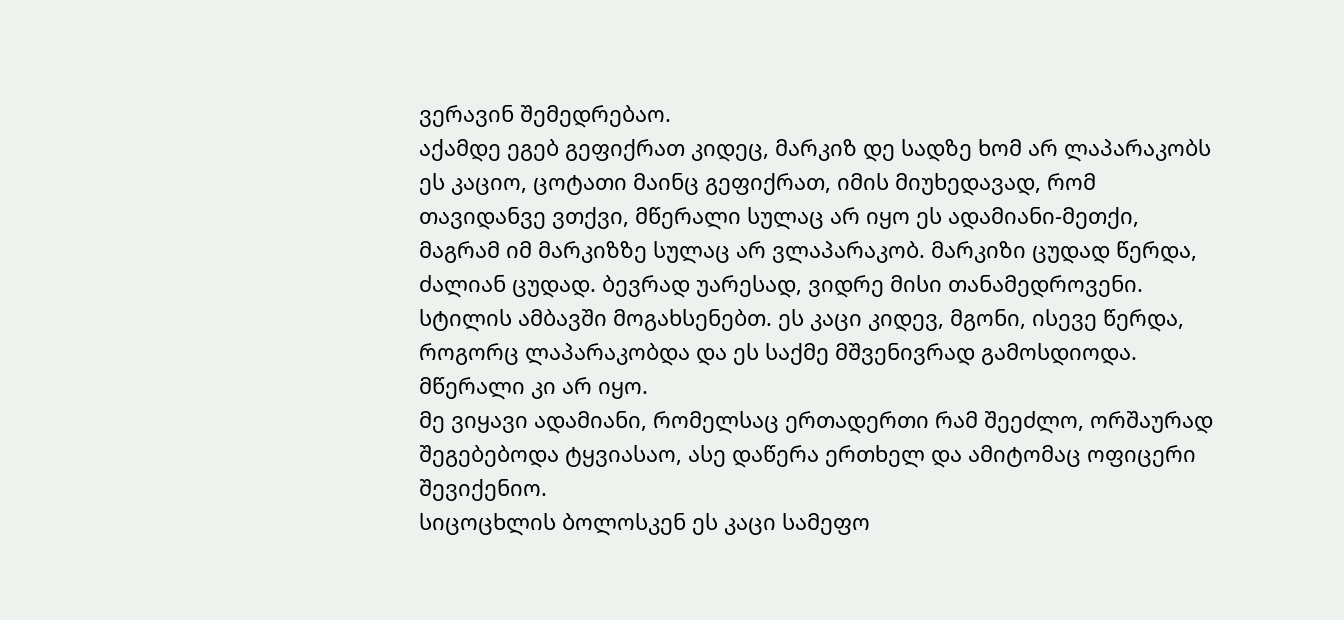ვერავინ შემედრებაო.
აქამდე ეგებ გეფიქრათ კიდეც, მარკიზ დე სადზე ხომ არ ლაპარაკობს ეს კაციო, ცოტათი მაინც გეფიქრათ, იმის მიუხედავად, რომ თავიდანვე ვთქვი, მწერალი სულაც არ იყო ეს ადამიანი-მეთქი, მაგრამ იმ მარკიზზე სულაც არ ვლაპარაკობ. მარკიზი ცუდად წერდა, ძალიან ცუდად. ბევრად უარესად, ვიდრე მისი თანამედროვენი. სტილის ამბავში მოგახსენებთ. ეს კაცი კიდევ, მგონი, ისევე წერდა, როგორც ლაპარაკობდა და ეს საქმე მშვენივრად გამოსდიოდა. მწერალი კი არ იყო.
მე ვიყავი ადამიანი, რომელსაც ერთადერთი რამ შეეძლო, ორშაურად შეგებებოდა ტყვიასაო, ასე დაწერა ერთხელ და ამიტომაც ოფიცერი შევიქენიო.
სიცოცხლის ბოლოსკენ ეს კაცი სამეფო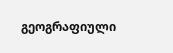გეოგრაფიული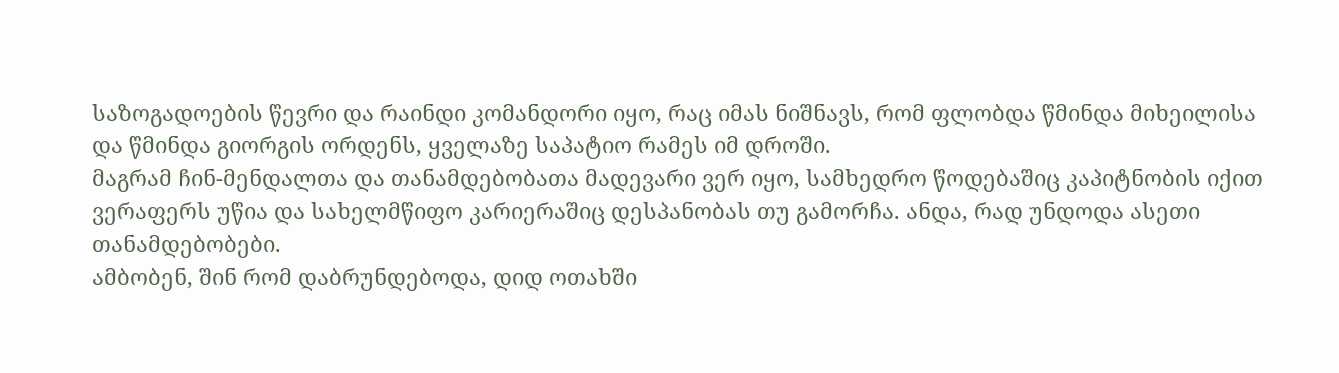საზოგადოების წევრი და რაინდი კომანდორი იყო, რაც იმას ნიშნავს, რომ ფლობდა წმინდა მიხეილისა და წმინდა გიორგის ორდენს, ყველაზე საპატიო რამეს იმ დროში.
მაგრამ ჩინ-მენდალთა და თანამდებობათა მადევარი ვერ იყო, სამხედრო წოდებაშიც კაპიტნობის იქით ვერაფერს უწია და სახელმწიფო კარიერაშიც დესპანობას თუ გამორჩა. ანდა, რად უნდოდა ასეთი თანამდებობები.
ამბობენ, შინ რომ დაბრუნდებოდა, დიდ ოთახში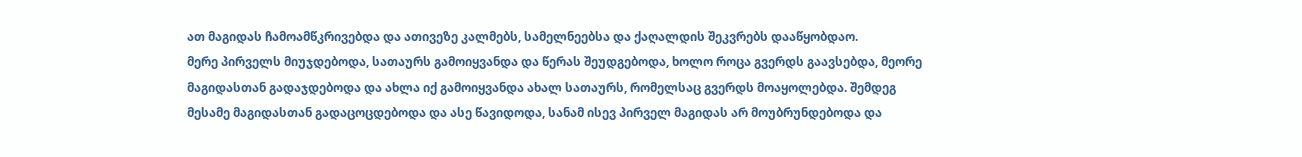ათ მაგიდას ჩამოამწკრივებდა და ათივეზე კალმებს, სამელნეებსა და ქაღალდის შეკვრებს დააწყობდაო.
მერე პირველს მიუჯდებოდა, სათაურს გამოიყვანდა და წერას შეუდგებოდა, ხოლო როცა გვერდს გაავსებდა, მეორე მაგიდასთან გადაჯდებოდა და ახლა იქ გამოიყვანდა ახალ სათაურს, რომელსაც გვერდს მოაყოლებდა. შემდეგ მესამე მაგიდასთან გადაცოცდებოდა და ასე წავიდოდა, სანამ ისევ პირველ მაგიდას არ მოუბრუნდებოდა და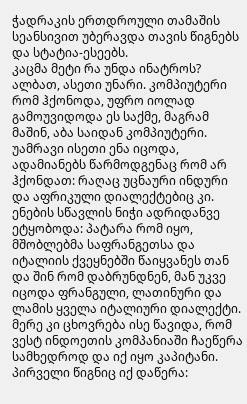ჭადრაკის ერთდროული თამაშის სეანსივით უბერავდა თავის წიგნებს და სტატია-ესეებს.
კაცმა მეტი რა უნდა ინატროს? ალბათ, ასეთი უნარი. კომპიუტერი რომ ჰქონოდა, უფრო იოლად გამოუვიდოდა ეს საქმე, მაგრამ მაშინ, აბა საიდან კომპიუტერი.
უამრავი ისეთი ენა იცოდა, ადამიანებს წარმოდგენაც რომ არ ჰქონდათ: რაღაც უცნაური ინდური და აფრიკული დიალექტებიც კი.
ენების სწავლის ნიჭი ადრიდანვე ეტყობოდა: პატარა რომ იყო, მშობლებმა საფრანგეთსა და იტალიის ქვეყნებში წაიყვანეს თან და შინ რომ დაბრუნდნენ, მან უკვე იცოდა ფრანგული, ლათინური და ლამის ყველა იტალიური დიალექტი. მერე კი ცხოვრება ისე წავიდა, რომ ვესტ ინდოეთის კომპანიაში ჩაეწერა სამხედროდ და იქ იყო კაპიტანი.
პირველი წიგნიც იქ დაწერა: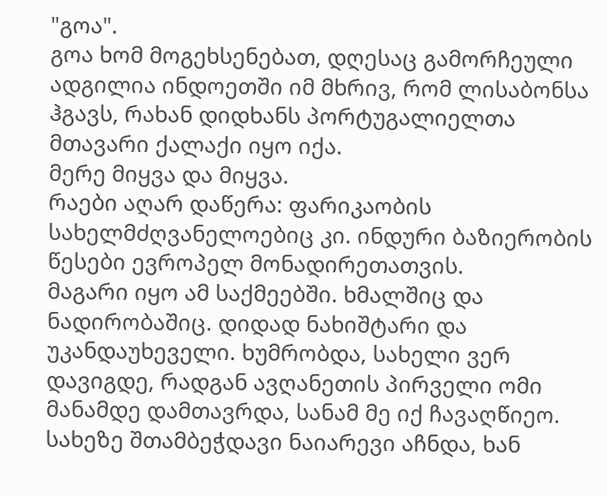"გოა".
გოა ხომ მოგეხსენებათ, დღესაც გამორჩეული ადგილია ინდოეთში იმ მხრივ, რომ ლისაბონსა ჰგავს, რახან დიდხანს პორტუგალიელთა მთავარი ქალაქი იყო იქა.
მერე მიყვა და მიყვა.
რაები აღარ დაწერა: ფარიკაობის სახელმძღვანელოებიც კი. ინდური ბაზიერობის წესები ევროპელ მონადირეთათვის.
მაგარი იყო ამ საქმეებში. ხმალშიც და ნადირობაშიც. დიდად ნახიშტარი და უკანდაუხეველი. ხუმრობდა, სახელი ვერ დავიგდე, რადგან ავღანეთის პირველი ომი მანამდე დამთავრდა, სანამ მე იქ ჩავაღწიეო. სახეზე შთამბეჭდავი ნაიარევი აჩნდა, ხან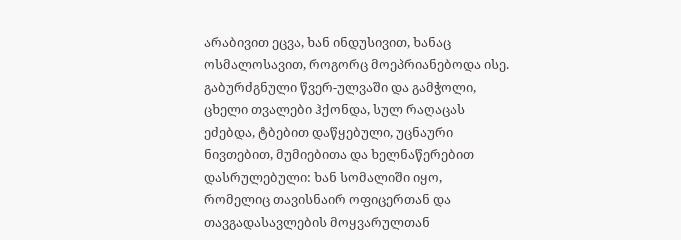არაბივით ეცვა, ხან ინდუსივით, ხანაც ოსმალოსავით, როგორც მოეპრიანებოდა ისე. გაბურძგნული წვერ-ულვაში და გამჭოლი, ცხელი თვალები ჰქონდა, სულ რაღაცას ეძებდა, ტბებით დაწყებული, უცნაური ნივთებით, მუმიებითა და ხელნაწერებით დასრულებული: ხან სომალიში იყო, რომელიც თავისნაირ ოფიცერთან და თავგადასავლების მოყვარულთან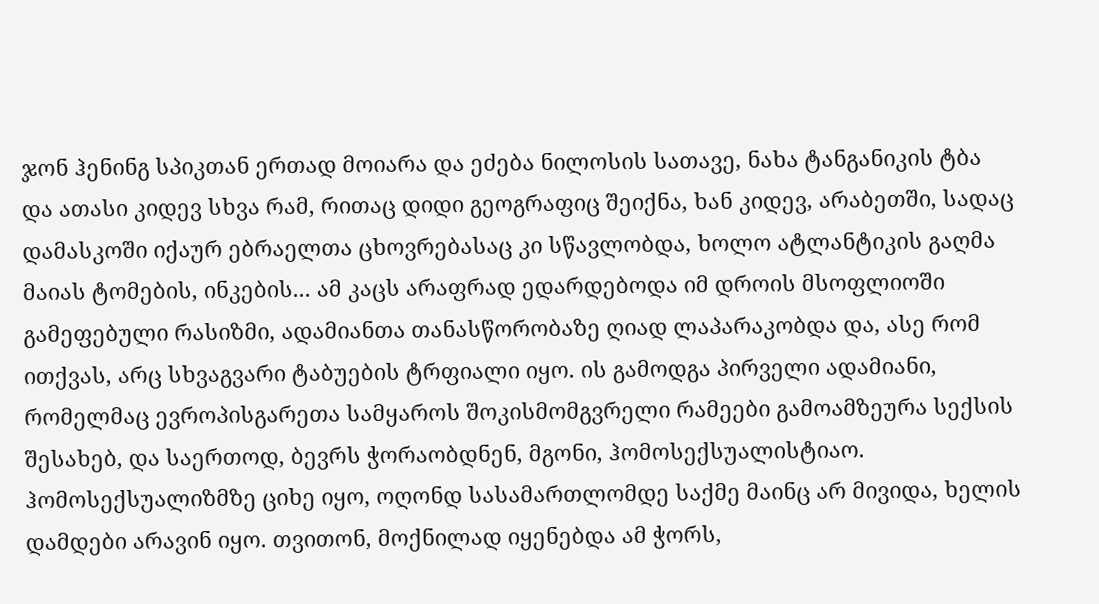ჯონ ჰენინგ სპიკთან ერთად მოიარა და ეძება ნილოსის სათავე, ნახა ტანგანიკის ტბა და ათასი კიდევ სხვა რამ, რითაც დიდი გეოგრაფიც შეიქნა, ხან კიდევ, არაბეთში, სადაც დამასკოში იქაურ ებრაელთა ცხოვრებასაც კი სწავლობდა, ხოლო ატლანტიკის გაღმა მაიას ტომების, ინკების... ამ კაცს არაფრად ედარდებოდა იმ დროის მსოფლიოში გამეფებული რასიზმი, ადამიანთა თანასწორობაზე ღიად ლაპარაკობდა და, ასე რომ ითქვას, არც სხვაგვარი ტაბუების ტრფიალი იყო. ის გამოდგა პირველი ადამიანი, რომელმაც ევროპისგარეთა სამყაროს შოკისმომგვრელი რამეები გამოამზეურა სექსის შესახებ, და საერთოდ, ბევრს ჭორაობდნენ, მგონი, ჰომოსექსუალისტიაო. ჰომოსექსუალიზმზე ციხე იყო, ოღონდ სასამართლომდე საქმე მაინც არ მივიდა, ხელის დამდები არავინ იყო. თვითონ, მოქნილად იყენებდა ამ ჭორს,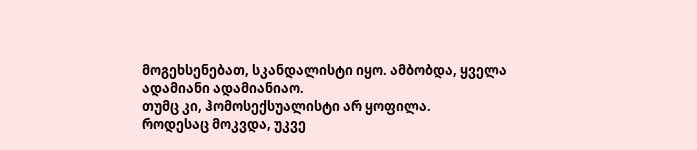მოგეხსენებათ, სკანდალისტი იყო. ამბობდა, ყველა ადამიანი ადამიანიაო.
თუმც კი, ჰომოსექსუალისტი არ ყოფილა.
როდესაც მოკვდა, უკვე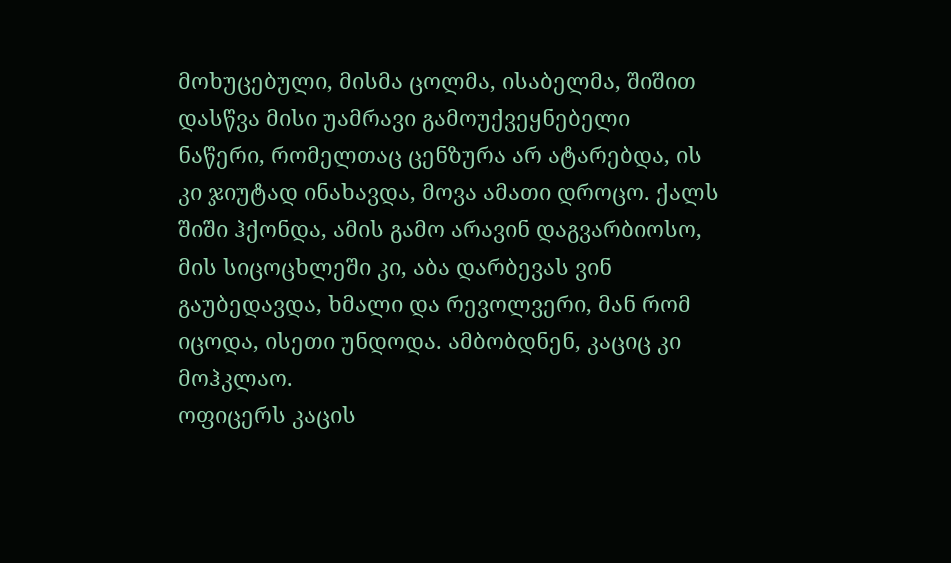მოხუცებული, მისმა ცოლმა, ისაბელმა, შიშით დასწვა მისი უამრავი გამოუქვეყნებელი ნაწერი, რომელთაც ცენზურა არ ატარებდა, ის კი ჯიუტად ინახავდა, მოვა ამათი დროცო. ქალს შიში ჰქონდა, ამის გამო არავინ დაგვარბიოსო, მის სიცოცხლეში კი, აბა დარბევას ვინ გაუბედავდა, ხმალი და რევოლვერი, მან რომ იცოდა, ისეთი უნდოდა. ამბობდნენ, კაციც კი მოჰკლაო.
ოფიცერს კაცის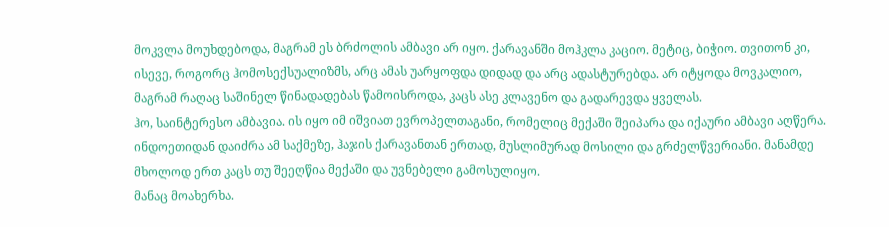მოკვლა მოუხდებოდა, მაგრამ ეს ბრძოლის ამბავი არ იყო. ქარავანში მოჰკლა კაციო. მეტიც, ბიჭიო. თვითონ კი, ისევე, როგორც ჰომოსექსუალიზმს, არც ამას უარყოფდა დიდად და არც ადასტურებდა. არ იტყოდა მოვკალიო, მაგრამ რაღაც საშინელ წინადადებას წამოისროდა, კაცს ასე კლავენო და გადარევდა ყველას.
ჰო, საინტერესო ამბავია. ის იყო იმ იშვიათ ევროპელთაგანი, რომელიც მექაში შეიპარა და იქაური ამბავი აღწერა. ინდოეთიდან დაიძრა ამ საქმეზე, ჰაჯის ქარავანთან ერთად, მუსლიმურად მოსილი და გრძელწვერიანი. მანამდე მხოლოდ ერთ კაცს თუ შეეღწია მექაში და უვნებელი გამოსულიყო.
მანაც მოახერხა.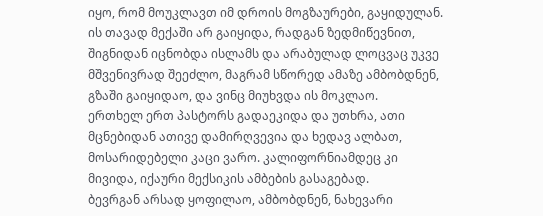იყო, რომ მოუკლავთ იმ დროის მოგზაურები, გაყიდულან. ის თავად მექაში არ გაიყიდა, რადგან ზედმიწევნით, შიგნიდან იცნობდა ისლამს და არაბულად ლოცვაც უკვე მშვენივრად შეეძლო, მაგრამ სწორედ ამაზე ამბობდნენ, გზაში გაიყიდაო, და ვინც მიუხვდა ის მოკლაო.
ერთხელ ერთ პასტორს გადაეკიდა და უთხრა, ათი მცნებიდან ათივე დამირღვევია და ხედავ ალბათ, მოსარიდებელი კაცი ვარო. კალიფორნიამდეც კი მივიდა, იქაური მექსიკის ამბების გასაგებად.
ბევრგან არსად ყოფილაო, ამბობდნენ, ნახევარი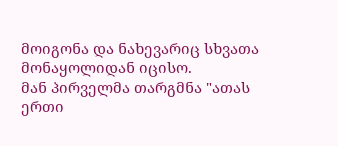მოიგონა და ნახევარიც სხვათა მონაყოლიდან იცისო.
მან პირველმა თარგმნა "ათას ერთი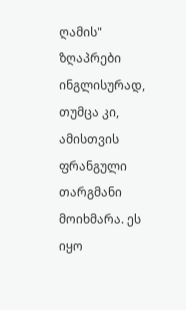ღამის" ზღაპრები ინგლისურად, თუმცა კი, ამისთვის ფრანგული თარგმანი მოიხმარა. ეს იყო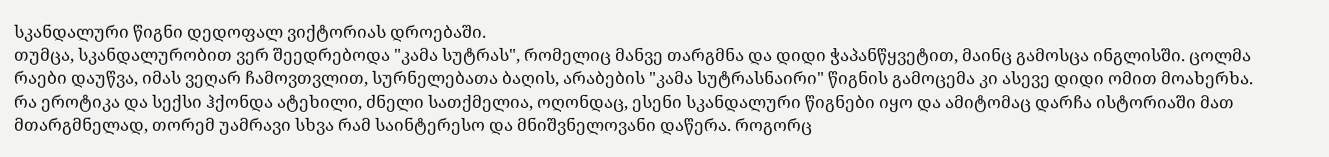სკანდალური წიგნი დედოფალ ვიქტორიას დროებაში.
თუმცა, სკანდალურობით ვერ შეედრებოდა "კამა სუტრას", რომელიც მანვე თარგმნა და დიდი ჭაპანწყვეტით, მაინც გამოსცა ინგლისში. ცოლმა რაები დაუწვა, იმას ვეღარ ჩამოვთვლით, სურნელებათა ბაღის, არაბების "კამა სუტრასნაირი" წიგნის გამოცემა კი ასევე დიდი ომით მოახერხა.
რა ეროტიკა და სექსი ჰქონდა ატეხილი, ძნელი სათქმელია, ოღონდაც, ესენი სკანდალური წიგნები იყო და ამიტომაც დარჩა ისტორიაში მათ მთარგმნელად, თორემ უამრავი სხვა რამ საინტერესო და მნიშვნელოვანი დაწერა. როგორც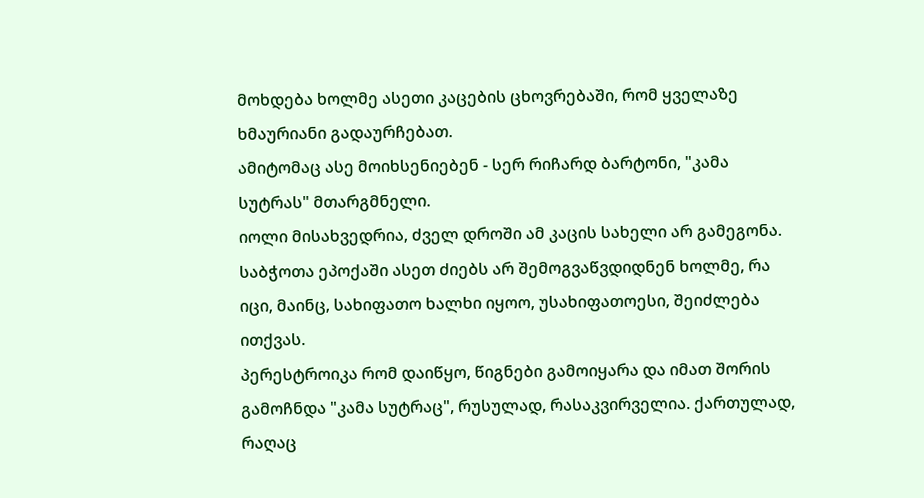მოხდება ხოლმე ასეთი კაცების ცხოვრებაში, რომ ყველაზე ხმაურიანი გადაურჩებათ.
ამიტომაც ასე მოიხსენიებენ - სერ რიჩარდ ბარტონი, "კამა სუტრას" მთარგმნელი.
იოლი მისახვედრია, ძველ დროში ამ კაცის სახელი არ გამეგონა. საბჭოთა ეპოქაში ასეთ ძიებს არ შემოგვაწვდიდნენ ხოლმე, რა იცი, მაინც, სახიფათო ხალხი იყოო, უსახიფათოესი, შეიძლება ითქვას.
პერესტროიკა რომ დაიწყო, წიგნები გამოიყარა და იმათ შორის გამოჩნდა "კამა სუტრაც", რუსულად, რასაკვირველია. ქართულად, რაღაც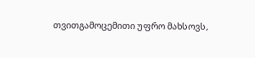თვითგამოცემითი უფრო მახსოვს,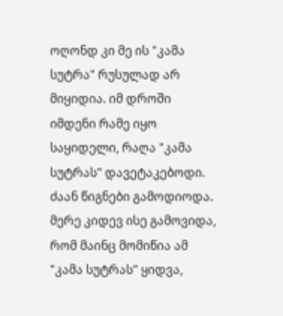ოღონდ კი მე ის "კამა სუტრა" რუსულად არ მიყიდია. იმ დროში იმდენი რამე იყო საყიდელი, რაღა "კამა სუტრას" დავეტაკებოდი. ძაან წიგნები გამოდიოდა.
მერე კიდევ ისე გამოვიდა, რომ მაინც მომიწია ამ "კამა სუტრას" ყიდვა,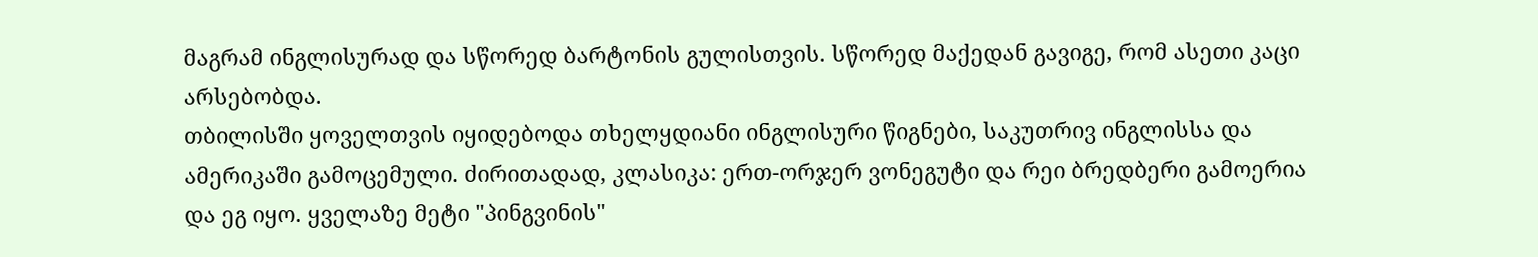მაგრამ ინგლისურად და სწორედ ბარტონის გულისთვის. სწორედ მაქედან გავიგე, რომ ასეთი კაცი არსებობდა.
თბილისში ყოველთვის იყიდებოდა თხელყდიანი ინგლისური წიგნები, საკუთრივ ინგლისსა და ამერიკაში გამოცემული. ძირითადად, კლასიკა: ერთ-ორჯერ ვონეგუტი და რეი ბრედბერი გამოერია და ეგ იყო. ყველაზე მეტი "პინგვინის"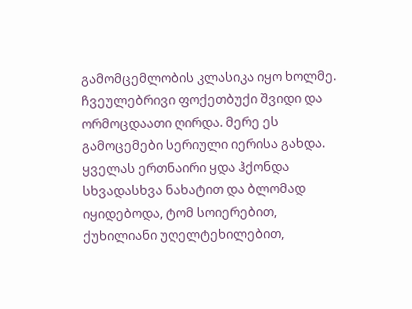გამომცემლობის კლასიკა იყო ხოლმე. ჩვეულებრივი ფოქეთბუქი შვიდი და ორმოცდაათი ღირდა. მერე ეს გამოცემები სერიული იერისა გახდა. ყველას ერთნაირი ყდა ჰქონდა სხვადასხვა ნახატით და ბლომად იყიდებოდა, ტომ სოიერებით, ქუხილიანი უღელტეხილებით,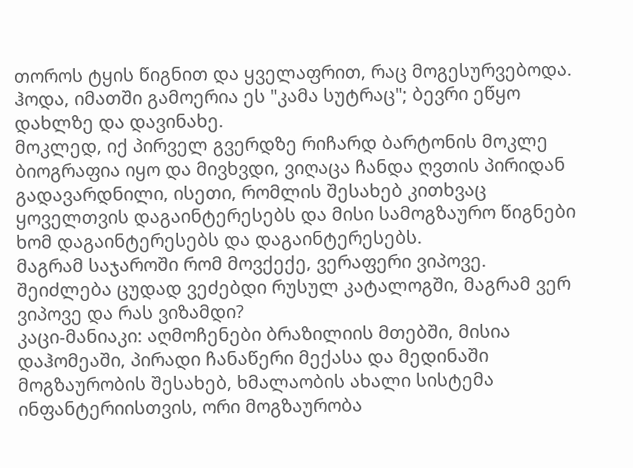თოროს ტყის წიგნით და ყველაფრით, რაც მოგესურვებოდა. ჰოდა, იმათში გამოერია ეს "კამა სუტრაც"; ბევრი ეწყო დახლზე და დავინახე.
მოკლედ, იქ პირველ გვერდზე რიჩარდ ბარტონის მოკლე ბიოგრაფია იყო და მივხვდი, ვიღაცა ჩანდა ღვთის პირიდან გადავარდნილი, ისეთი, რომლის შესახებ კითხვაც ყოველთვის დაგაინტერესებს და მისი სამოგზაურო წიგნები ხომ დაგაინტერესებს და დაგაინტერესებს.
მაგრამ საჯაროში რომ მოვქექე, ვერაფერი ვიპოვე. შეიძლება ცუდად ვეძებდი რუსულ კატალოგში, მაგრამ ვერ ვიპოვე და რას ვიზამდი?
კაცი-მანიაკი: აღმოჩენები ბრაზილიის მთებში, მისია დაჰომეაში, პირადი ჩანაწერი მექასა და მედინაში მოგზაურობის შესახებ, ხმალაობის ახალი სისტემა ინფანტერიისთვის, ორი მოგზაურობა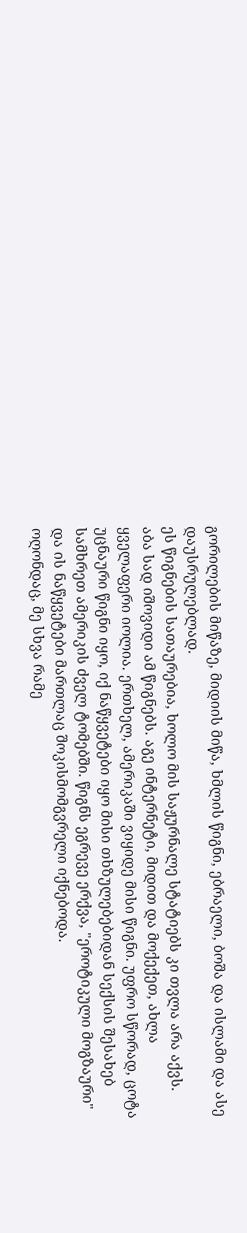გორილების მიწაზე, მიდიის მიწა, ხმლის წიგნი, ებრაელი, ბოშა და ისლამი და ასე დაუსრულებლად.
ეს წიგნების სათაურებია, ხოლო მის საჟურნალე სტატიებს კი თვლა არა აქვს.
აბა სად იშოვიდი ამ წიგნებს. აგე ინტერნეტი, მიდით და მოქექეთ, ახლა ყველაფერი იოლია. ერთხელ, ამერიკაში ვიყიდე მისი წიგნი. უფრო სწორად, ცოტა უცნაური წიგნი იყო, იქ ნაწყვეტები იყო მისი თხზულებებიდან სექსის შესახებ სამხრეთ ამერიკის ძველ ტომებში. წიგნს ეგრევე ერქვა, "ეროტიკული მოგზაური" და ის ნაწყვეტები მართლაც შოკისმომგვრელი იქნებოდა.
ოღონდაც, მე სხვა რამე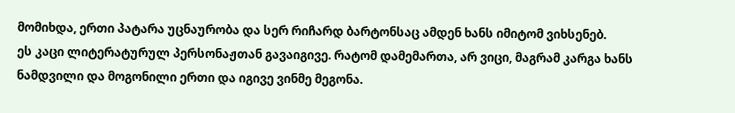მომიხდა, ერთი პატარა უცნაურობა და სერ რიჩარდ ბარტონსაც ამდენ ხანს იმიტომ ვიხსენებ.
ეს კაცი ლიტერატურულ პერსონაჟთან გავაიგივე. რატომ დამემართა, არ ვიცი, მაგრამ კარგა ხანს ნამდვილი და მოგონილი ერთი და იგივე ვინმე მეგონა.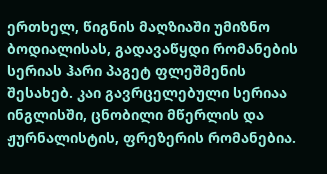ერთხელ, წიგნის მაღზიაში უმიზნო ბოდიალისას, გადავაწყდი რომანების სერიას ჰარი პაგეტ ფლეშმენის შესახებ. კაი გავრცელებული სერიაა ინგლისში, ცნობილი მწერლის და ჟურნალისტის, ფრეზერის რომანებია.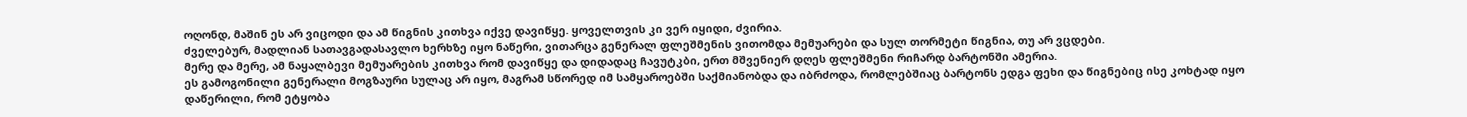ოღონდ, მაშინ ეს არ ვიცოდი და ამ წიგნის კითხვა იქვე დავიწყე. ყოველთვის კი ვერ იყიდი, ძვირია.
ძველებურ, მადლიან სათავგადასავლო ხერხზე იყო ნაწერი, ვითარცა გენერალ ფლეშმენის ვითომდა მემუარები და სულ თორმეტი წიგნია, თუ არ ვცდები.
მერე და მერე, ამ ნაყალბევი მემუარების კითხვა რომ დავიწყე და დიდადაც ჩავუტკბი, ერთ მშვენიერ დღეს ფლეშმენი რიჩარდ ბარტონში ამერია.
ეს გამოგონილი გენერალი მოგზაური სულაც არ იყო, მაგრამ სწორედ იმ სამყაროებში საქმიანობდა და იბრძოდა, რომლებშიაც ბარტონს ედგა ფეხი და წიგნებიც ისე კოხტად იყო დაწერილი, რომ ეტყობა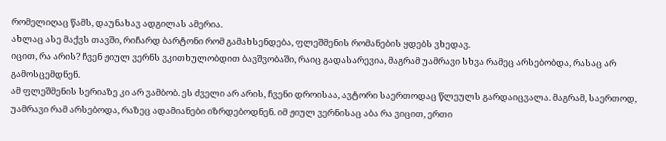რომელიღაც წამს, დაუნახავ ადგილას ამერია.
ახლაც ასე მაქვს თავში, რიჩარდ ბარტონი რომ გამახსენდება, ფლეშმენის რომანების ყდებს ვხედავ.
იცით, რა არის? ჩვენ ჟიულ ვერნს ვკითხულობდით ბავშვობაში, რაიც გადასარევია, მაგრამ უამრავი სხვა რამეც არსებობდა, რასაც არ გამოსცემდნენ.
ამ ფლეშმენის სერიაზე კი არ ვამბობ. ეს ძველი არ არის, ჩვენი დროისაა, ავტორი საერთოდაც წლეულს გარდაიცვალა. მაგრამ, საერთოდ, უამრავი რამ არსებოდა, რაზეც ადამიანები იზრდებოდნენ. იმ ჟიულ ვერნისაც აბა რა ვიცით, ერთი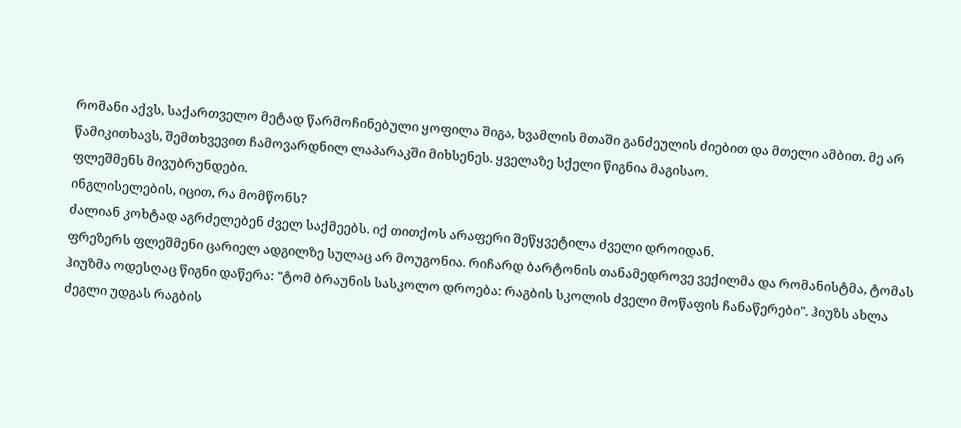რომანი აქვს, საქართველო მეტად წარმოჩინებული ყოფილა შიგა, ხვამლის მთაში განძეულის ძიებით და მთელი ამბით. მე არ წამიკითხავს, შემთხვევით ჩამოვარდნილ ლაპარაკში მიხსენეს. ყველაზე სქელი წიგნია მაგისაო.
ფლეშმენს მივუბრუნდები.
ინგლისელების, იცით, რა მომწონს?
ძალიან კოხტად აგრძელებენ ძველ საქმეებს. იქ თითქოს არაფერი შეწყვეტილა ძველი დროიდან.
ფრეზერს ფლეშმენი ცარიელ ადგილზე სულაც არ მოუგონია. რიჩარდ ბარტონის თანამედროვე ვექილმა და რომანისტმა, ტომას ჰიუზმა ოდესღაც წიგნი დაწერა: "ტომ ბრაუნის სასკოლო დროება: რაგბის სკოლის ძველი მოწაფის ჩანაწერები". ჰიუზს ახლა ძეგლი უდგას რაგბის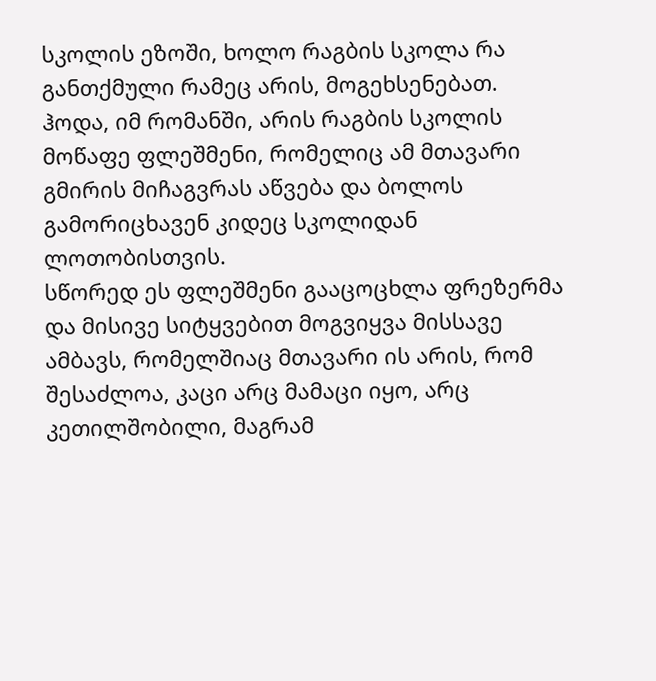სკოლის ეზოში, ხოლო რაგბის სკოლა რა განთქმული რამეც არის, მოგეხსენებათ.
ჰოდა, იმ რომანში, არის რაგბის სკოლის მოწაფე ფლეშმენი, რომელიც ამ მთავარი გმირის მიჩაგვრას აწვება და ბოლოს გამორიცხავენ კიდეც სკოლიდან ლოთობისთვის.
სწორედ ეს ფლეშმენი გააცოცხლა ფრეზერმა და მისივე სიტყვებით მოგვიყვა მისსავე ამბავს, რომელშიაც მთავარი ის არის, რომ შესაძლოა, კაცი არც მამაცი იყო, არც კეთილშობილი, მაგრამ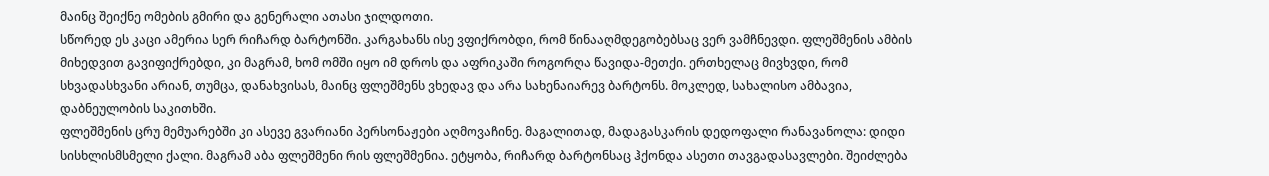მაინც შეიქნე ომების გმირი და გენერალი ათასი ჯილდოთი.
სწორედ ეს კაცი ამერია სერ რიჩარდ ბარტონში. კარგახანს ისე ვფიქრობდი, რომ წინააღმდეგობებსაც ვერ ვამჩნევდი. ფლეშმენის ამბის მიხედვით გავიფიქრებდი, კი მაგრამ, ხომ ომში იყო იმ დროს და აფრიკაში როგორღა წავიდა-მეთქი. ერთხელაც მივხვდი, რომ სხვადასხვანი არიან, თუმცა, დანახვისას, მაინც ფლეშმენს ვხედავ და არა სახენაიარევ ბარტონს. მოკლედ, სახალისო ამბავია, დაბნეულობის საკითხში.
ფლეშმენის ცრუ მემუარებში კი ასევე გვარიანი პერსონაჟები აღმოვაჩინე. მაგალითად, მადაგასკარის დედოფალი რანავანოლა: დიდი სისხლისმსმელი ქალი. მაგრამ აბა ფლეშმენი რის ფლეშმენია. ეტყობა, რიჩარდ ბარტონსაც ჰქონდა ასეთი თავგადასავლები. შეიძლება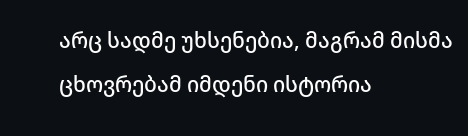არც სადმე უხსენებია, მაგრამ მისმა ცხოვრებამ იმდენი ისტორია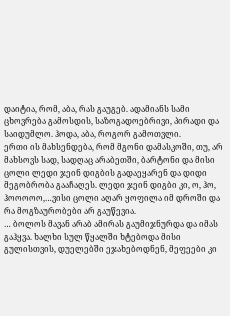დაიტია, რომ, აბა, რას გაუგებ. ადამიანს სამი ცხოვრება გამოსდის, საზოგადოებრივი, პირადი და საიდუმლო. ჰოდა, აბა, როგორ გამოთვლი.
ერთი ის მახსენდება, რომ მგონი დამასკოში, თუ, არ მახსოვს სად, სადღაც არაბეთში, ბარტონი და მისი ცოლი ლედი ჯეინ დიგბის გადაეყარენ და დიდი მეგობრობა გააჩაღეს. ლედი ჯეინ დიგბი კი, ო, ჰო, ჰოოოოო,…ვისი ცოლი აღარ ყოფილა იმ დროში და რა მოგზაურობები არ გაუწევია.
… ბოლოს მავან არაბ ამირას გაუმიჯნურდა და იმას გაჰყვა. ხალხი სულ წყალში ხტებოდა მისი გულისთვის, დუელებში ეჯახებოდნენ, მეფეები კი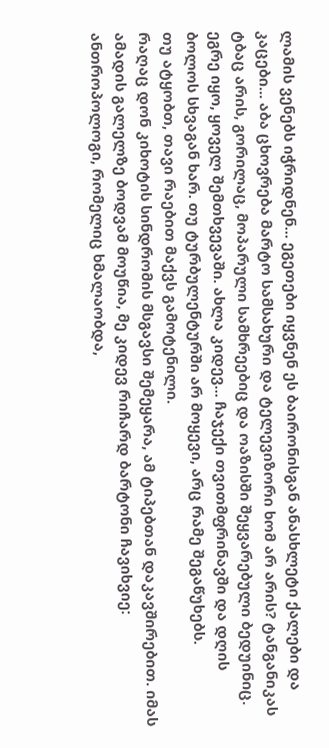ლამის ვენებს იჭრიდნენ... ეგეთები იყვნენ ეს ბაირონისგან ანასხლეტი ქალები და კაცები... აბა ცხოვრება მარტო სამსახური და ტელევიზორი ხომ არ არის? ტანგანიკას ტბაც არის, გორილაც, მოპარული სამხრეებიც და ოაზისში შეყვარებული ბედუინიც. ეგრე იყო, ყოველ შემთხვევაში. ახლა კიდევ... ჩაჯექი თვითმფრინავში და დღის ბოლოს სხვაგან ხარ. თუ ტურბულენტურში არ მოყევი, არც რამე შეგაწუხებს.
თუ ატყობთ, თავი რაებით მაქვს გამოტენილი.
რაღაც დონ კიხოტის სინდრომის მსგავსი შემეყარა, ამ ტიპებთან დაკავშირებით. იმას ამადის გალელზე ბოდვამ მოუწია, მე კიდევ რიჩარდ ბარტონი ჩავიხვიე: ანთროპოლოგი, რომელიც ხმალაობდა,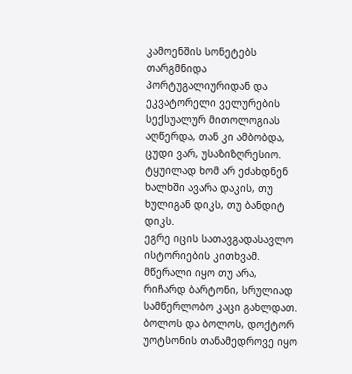კამოენშის სონეტებს თარგმნიდა პორტუგალიურიდან და ეკვატორელი ველურების სექსუალურ მითოლოგიას აღწერდა, თან კი ამბობდა, ცუდი ვარ, უსაზიზღრესიო. ტყუილად ხომ არ ეძახდნენ ხალხში ავარა დაკის, თუ ხულიგან დიკს, თუ ბანდიტ დიკს.
ეგრე იცის სათავგადასავლო ისტორიების კითხვამ.
მწერალი იყო თუ არა, რიჩარდ ბარტონი, სრულიად სამწერლობო კაცი გახლდათ. ბოლოს და ბოლოს, დოქტორ უოტსონის თანამედროვე იყო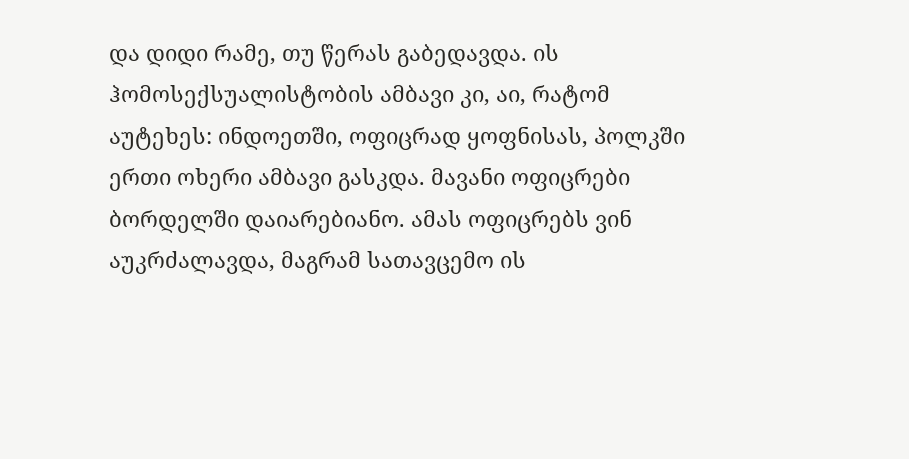და დიდი რამე, თუ წერას გაბედავდა. ის ჰომოსექსუალისტობის ამბავი კი, აი, რატომ აუტეხეს: ინდოეთში, ოფიცრად ყოფნისას, პოლკში ერთი ოხერი ამბავი გასკდა. მავანი ოფიცრები ბორდელში დაიარებიანო. ამას ოფიცრებს ვინ აუკრძალავდა, მაგრამ სათავცემო ის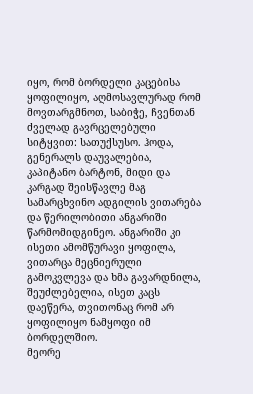იყო, რომ ბორდელი კაცებისა ყოფილიყო, აღმოსავლურად რომ მოვთარგმნოთ, საბიჭე, ჩვენთან ძველად გავრცელებული სიტყვით: სათუქსუსო. ჰოდა, გენერალს დაუვალებია, კაპიტანო ბარტონ, მიდი და კარგად შეისწავლე მაგ სამარცხვინო ადგილის ვითარება და წერილობითი ანგარიში წარმომიდგინეო. ანგარიში კი ისეთი ამომწურავი ყოფილა, ვითარცა მეცნიერული გამოკვლევა და ხმა გავარდნილა, შეუძლებელია, ისეთ კაცს დაეწერა, თვითონაც რომ არ ყოფილიყო ნამყოფი იმ ბორდელშიო.
მეორე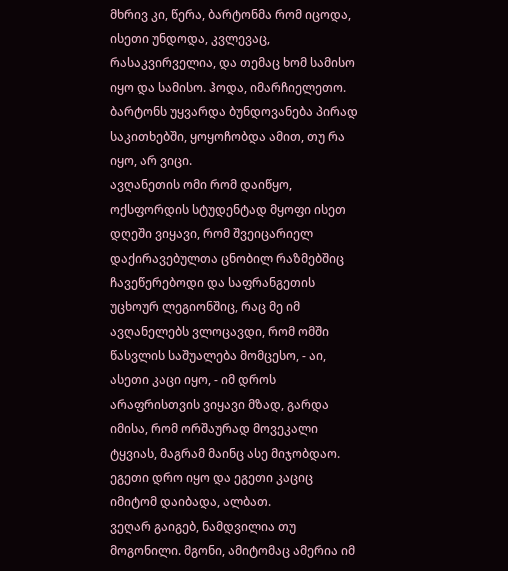მხრივ კი, წერა, ბარტონმა რომ იცოდა, ისეთი უნდოდა, კვლევაც, რასაკვირველია, და თემაც ხომ სამისო იყო და სამისო. ჰოდა, იმარჩიელეთო.
ბარტონს უყვარდა ბუნდოვანება პირად საკითხებში, ყოყოჩობდა ამით, თუ რა იყო, არ ვიცი.
ავღანეთის ომი რომ დაიწყო, ოქსფორდის სტუდენტად მყოფი ისეთ დღეში ვიყავი, რომ შვეიცარიელ დაქირავებულთა ცნობილ რაზმებშიც ჩავეწერებოდი და საფრანგეთის უცხოურ ლეგიონშიც, რაც მე იმ ავღანელებს ვლოცავდი, რომ ომში წასვლის საშუალება მომცესო, - აი, ასეთი კაცი იყო, - იმ დროს არაფრისთვის ვიყავი მზად, გარდა იმისა, რომ ორშაურად მოვეკალი ტყვიას, მაგრამ მაინც ასე მიჯობდაო.
ეგეთი დრო იყო და ეგეთი კაციც იმიტომ დაიბადა, ალბათ.
ვეღარ გაიგებ, ნამდვილია თუ მოგონილი. მგონი, ამიტომაც ამერია იმ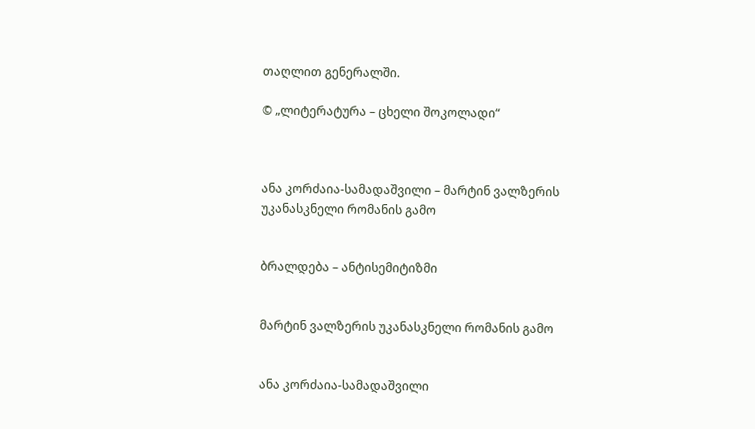თაღლით გენერალში.

© „ლიტერატურა – ცხელი შოკოლადი“



ანა კორძაია-სამადაშვილი – მარტინ ვალზერის უკანასკნელი რომანის გამო


ბრალდება – ანტისემიტიზმი


მარტინ ვალზერის უკანასკნელი რომანის გამო


ანა კორძაია-სამადაშვილი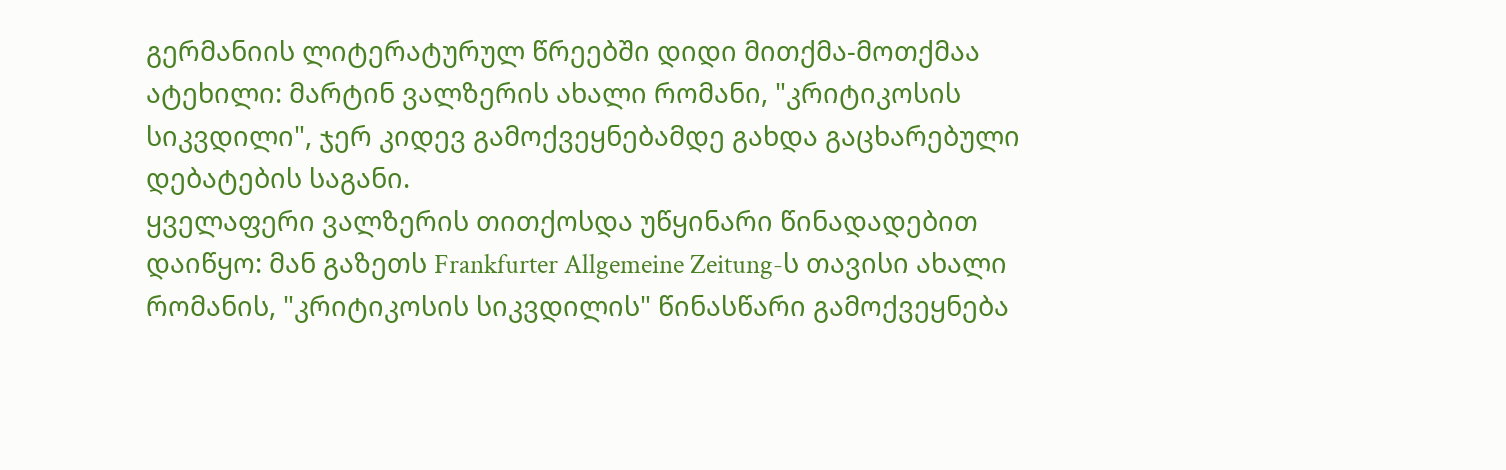გერმანიის ლიტერატურულ წრეებში დიდი მითქმა-მოთქმაა ატეხილი: მარტინ ვალზერის ახალი რომანი, "კრიტიკოსის სიკვდილი", ჯერ კიდევ გამოქვეყნებამდე გახდა გაცხარებული დებატების საგანი.
ყველაფერი ვალზერის თითქოსდა უწყინარი წინადადებით დაიწყო: მან გაზეთს Frankfurter Allgemeine Zeitung-ს თავისი ახალი რომანის, "კრიტიკოსის სიკვდილის" წინასწარი გამოქვეყნება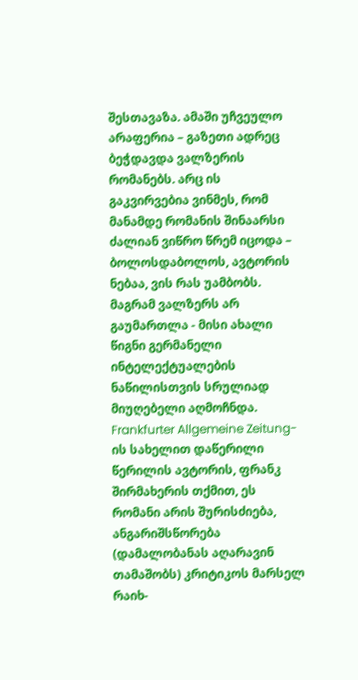შესთავაზა. ამაში უჩვეულო არაფერია – გაზეთი ადრეც ბეჭდავდა ვალზერის რომანებს. არც ის გაკვირვებია ვინმეს, რომ მანამდე რომანის შინაარსი ძალიან ვიწრო წრემ იცოდა – ბოლოსდაბოლოს, ავტორის ნებაა, ვის რას უამბობს. მაგრამ ვალზერს არ გაუმართლა - მისი ახალი წიგნი გერმანელი ინტელექტუალების ნაწილისთვის სრულიად მიუღებელი აღმოჩნდა.
Frankfurter Allgemeine Zeitung-ის სახელით დაწერილი წერილის ავტორის, ფრანკ შირმახერის თქმით, ეს რომანი არის შურისძიება, ანგარიშსწორება (დამალობანას აღარავინ თამაშობს) კრიტიკოს მარსელ რაიხ-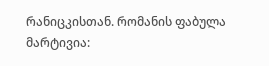რანიცკისთან. რომანის ფაბულა მარტივია: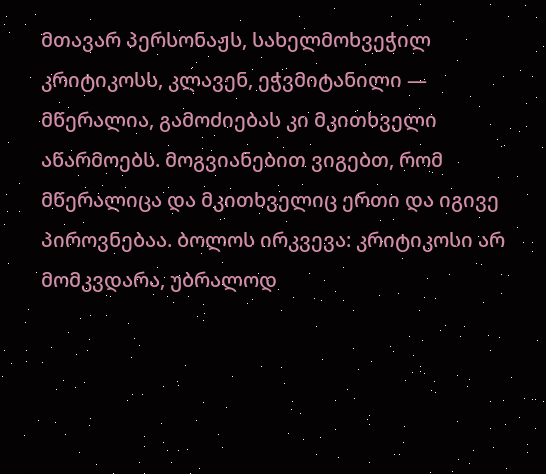მთავარ პერსონაჟს, სახელმოხვეჭილ კრიტიკოსს, კლავენ, ეჭვმიტანილი — მწერალია, გამოძიებას კი მკითხველი აწარმოებს. მოგვიანებით ვიგებთ, რომ მწერალიცა და მკითხველიც ერთი და იგივე პიროვნებაა. ბოლოს ირკვევა: კრიტიკოსი არ მომკვდარა, უბრალოდ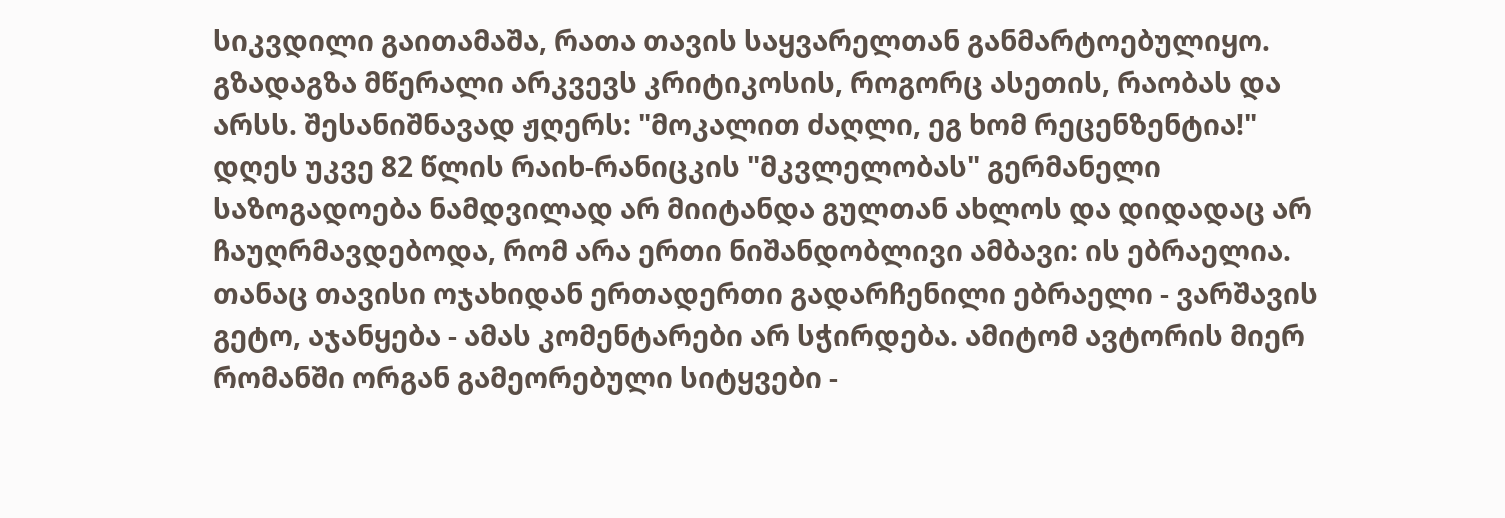სიკვდილი გაითამაშა, რათა თავის საყვარელთან განმარტოებულიყო. გზადაგზა მწერალი არკვევს კრიტიკოსის, როგორც ასეთის, რაობას და არსს. შესანიშნავად ჟღერს: "მოკალით ძაღლი, ეგ ხომ რეცენზენტია!"
დღეს უკვე 82 წლის რაიხ-რანიცკის "მკვლელობას" გერმანელი საზოგადოება ნამდვილად არ მიიტანდა გულთან ახლოს და დიდადაც არ ჩაუღრმავდებოდა, რომ არა ერთი ნიშანდობლივი ამბავი: ის ებრაელია. თანაც თავისი ოჯახიდან ერთადერთი გადარჩენილი ებრაელი - ვარშავის გეტო, აჯანყება - ამას კომენტარები არ სჭირდება. ამიტომ ავტორის მიერ რომანში ორგან გამეორებული სიტყვები -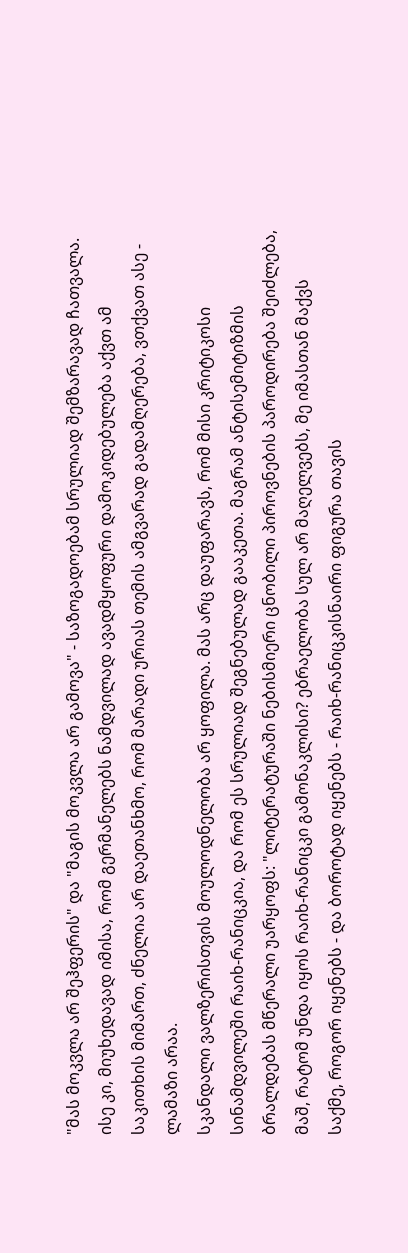"მას მოკვლა არ შეჰფერის" და "მაგის მოკვლა არ გამოვა" - საზოგადოებამ სრულიად შემზარავად ჩათვალა. ისე კი, მიუხედავად იმისა, რომ გერმანელებს ნამდვილად ავადმყოფური დამოკიდებულება აქვთ ამ საკითხის მიმართ, ძნელია არ დაეთანხმო, რომ მარადი ურიას თემის ამგვარად გადამღერება, ვთქვათ ასე - ლამაზი არაა.
სკანდალი ვალზერისთვის მოულოდნელობა არ ყოფილა. მას არც დაუფარავს, რომ მისი კრიტიკოსი სინამდვილეში რაიხ-რანიცკია, და რომ ეს სრულიად შეგნებულად გააკეთა. მაგრამ ანტისემიტიზმის ბრალდებას მწერალი უარყოფს: "ლიტერატურაში ნებისმიერი ცნობილი პიროვნების პაროდირება შეიძლება, მაშ, რატომ უნდა იყოს რაიხ-რანიცკი გამონაკლისი? ებრაელობა სულ არ მაღელვებს, მე იმასთან მაქვს საქმე, როგორ იყენებს - და ბოროტად იყენებს - რაიხ-რანიცკისნაირი ფიგურა თავის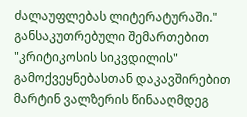ძალაუფლებას ლიტერატურაში."
განსაკუთრებული შემართებით "კრიტიკოსის სიკვდილის" გამოქვეყნებასთან დაკავშირებით მარტინ ვალზერის წინააღმდეგ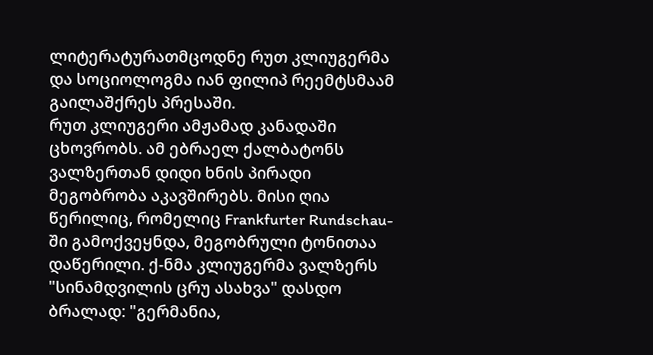ლიტერატურათმცოდნე რუთ კლიუგერმა და სოციოლოგმა იან ფილიპ რეემტსმაამ გაილაშქრეს პრესაში.
რუთ კლიუგერი ამჟამად კანადაში ცხოვრობს. ამ ებრაელ ქალბატონს ვალზერთან დიდი ხნის პირადი მეგობრობა აკავშირებს. მისი ღია წერილიც, რომელიც Frankfurter Rundschau-ში გამოქვეყნდა, მეგობრული ტონითაა დაწერილი. ქ-ნმა კლიუგერმა ვალზერს "სინამდვილის ცრუ ასახვა" დასდო ბრალად: "გერმანია,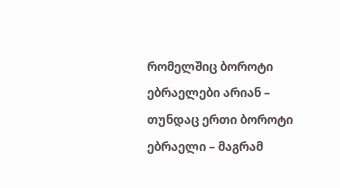რომელშიც ბოროტი ებრაელები არიან – თუნდაც ერთი ბოროტი ებრაელი – მაგრამ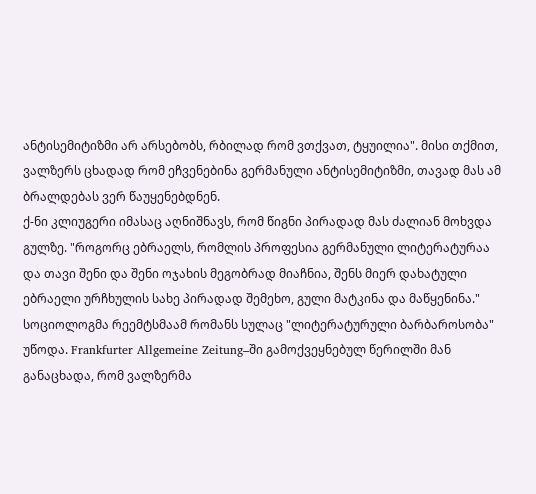ანტისემიტიზმი არ არსებობს, რბილად რომ ვთქვათ, ტყუილია". მისი თქმით, ვალზერს ცხადად რომ ეჩვენებინა გერმანული ანტისემიტიზმი, თავად მას ამ ბრალდებას ვერ წაუყენებდნენ.
ქ-ნი კლიუგერი იმასაც აღნიშნავს, რომ წიგნი პირადად მას ძალიან მოხვდა გულზე. "როგორც ებრაელს, რომლის პროფესია გერმანული ლიტერატურაა და თავი შენი და შენი ოჯახის მეგობრად მიაჩნია, შენს მიერ დახატული ებრაელი ურჩხულის სახე პირადად შემეხო, გული მატკინა და მაწყენინა."
სოციოლოგმა რეემტსმაამ რომანს სულაც "ლიტერატურული ბარბაროსობა" უწოდა. Frankfurter Allgemeine Zeitung–ში გამოქვეყნებულ წერილში მან განაცხადა, რომ ვალზერმა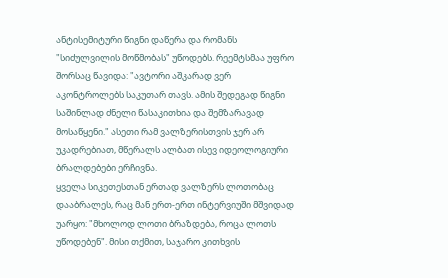ანტისემიტური წიგნი დაწერა და რომანს "სიძულვილის მოწმობას" უწოდებს. რეემტსმაა უფრო შორსაც წავიდა: "ავტორი აშკარად ვერ აკონტროლებს საკუთარ თავს. ამის შედეგად წიგნი საშინლად ძნელი წასაკითხია და შემზარავად მოსაწყენი." ასეთი რამ ვალზერისთვის ჯერ არ უკადრებიათ, მწერალს ალბათ ისევ იდეოლოგიური ბრალდებები ერჩივნა.
ყველა სიკეთესთან ერთად ვალზერს ლოთობაც დააბრალეს, რაც მან ერთ-ერთ ინტერვიუში მშვიდად უარყო: "მხოლოდ ლოთი ბრაზდება, როცა ლოთს უწოდებენ". მისი თქმით, საჯარო კითხვის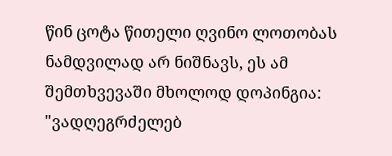წინ ცოტა წითელი ღვინო ლოთობას ნამდვილად არ ნიშნავს, ეს ამ შემთხვევაში მხოლოდ დოპინგია: "ვადღეგრძელებ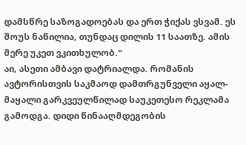დამსწრე საზოგადოებას და ერთ ჭიქას ვსვამ. ეს შოუს ნაწილია, თუნდაც დილის 11 საათზე. ამის მერე უკეთ ვკითხულობ."
აი, ასეთი ამბავი დატრიალდა. რომანის ავტორისთვის საკმაოდ დამთრგუნველი აყალ-მაყალი გარკვეულწილად საუკეთესო რეკლამა გამოდგა. დიდი წინააღმდეგობის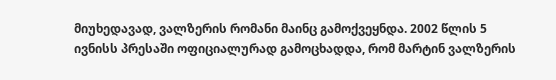მიუხედავად, ვალზერის რომანი მაინც გამოქვეყნდა. 2002 წლის 5 ივნისს პრესაში ოფიციალურად გამოცხადდა, რომ მარტინ ვალზერის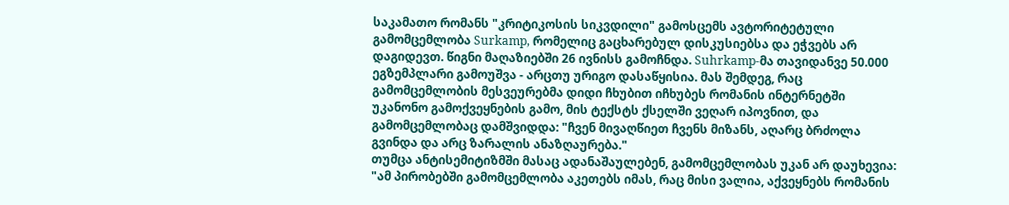საკამათო რომანს "კრიტიკოსის სიკვდილი" გამოსცემს ავტორიტეტული გამომცემლობა Surkamp, რომელიც გაცხარებულ დისკუსიებსა და ეჭვებს არ დაგიდევთ. წიგნი მაღაზიებში 26 ივნისს გამოჩნდა. Suhrkamp-მა თავიდანვე 50.000 ეგზემპლარი გამოუშვა - არცთუ ურიგო დასაწყისია. მას შემდეგ, რაც გამომცემლობის მესვეურებმა დიდი ჩხუბით იჩხუბეს რომანის ინტერნეტში უკანონო გამოქვეყნების გამო, მის ტექსტს ქსელში ვეღარ იპოვნით, და გამომცემლობაც დამშვიდდა: "ჩვენ მივაღწიეთ ჩვენს მიზანს, აღარც ბრძოლა გვინდა და არც ზარალის ანაზღაურება."
თუმცა ანტისემიტიზმში მასაც ადანაშაულებენ, გამომცემლობას უკან არ დაუხევია: "ამ პირობებში გამომცემლობა აკეთებს იმას, რაც მისი ვალია, აქვეყნებს რომანის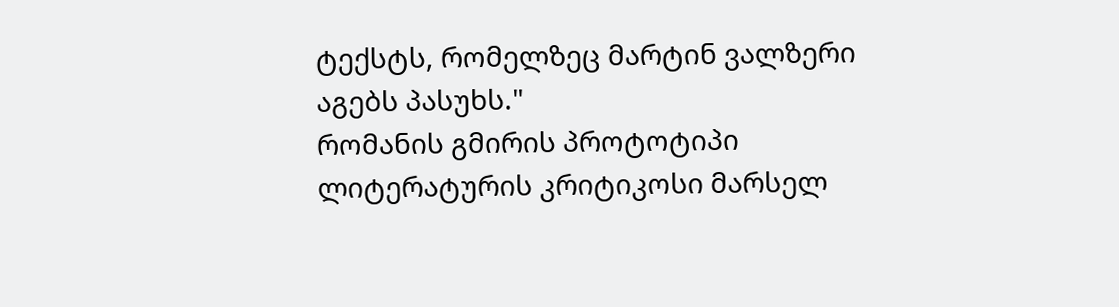ტექსტს, რომელზეც მარტინ ვალზერი აგებს პასუხს."
რომანის გმირის პროტოტიპი ლიტერატურის კრიტიკოსი მარსელ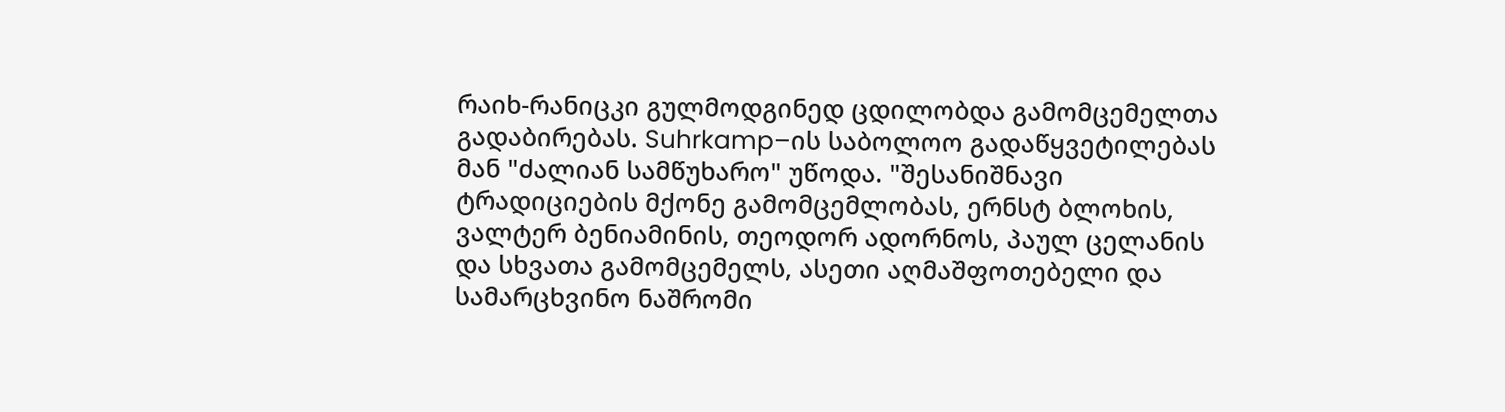რაიხ-რანიცკი გულმოდგინედ ცდილობდა გამომცემელთა გადაბირებას. Suhrkamp–ის საბოლოო გადაწყვეტილებას მან "ძალიან სამწუხარო" უწოდა. "შესანიშნავი ტრადიციების მქონე გამომცემლობას, ერნსტ ბლოხის, ვალტერ ბენიამინის, თეოდორ ადორნოს, პაულ ცელანის და სხვათა გამომცემელს, ასეთი აღმაშფოთებელი და სამარცხვინო ნაშრომი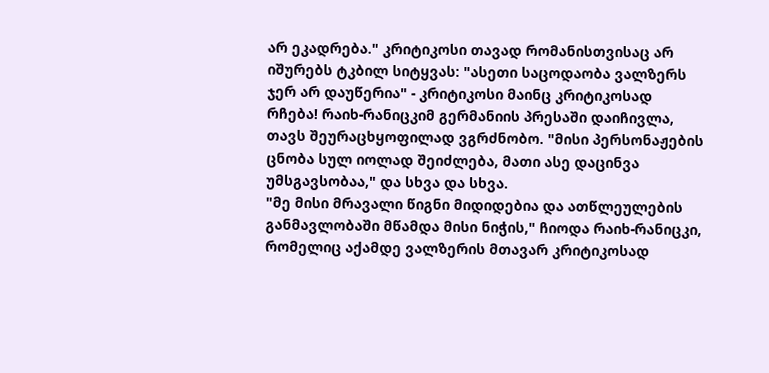არ ეკადრება." კრიტიკოსი თავად რომანისთვისაც არ იშურებს ტკბილ სიტყვას: "ასეთი საცოდაობა ვალზერს ჯერ არ დაუწერია" - კრიტიკოსი მაინც კრიტიკოსად რჩება! რაიხ-რანიცკიმ გერმანიის პრესაში დაიჩივლა, თავს შეურაცხყოფილად ვგრძნობო. "მისი პერსონაჟების ცნობა სულ იოლად შეიძლება, მათი ასე დაცინვა უმსგავსობაა," და სხვა და სხვა.
"მე მისი მრავალი წიგნი მიდიდებია და ათწლეულების განმავლობაში მწამდა მისი ნიჭის," ჩიოდა რაიხ-რანიცკი, რომელიც აქამდე ვალზერის მთავარ კრიტიკოსად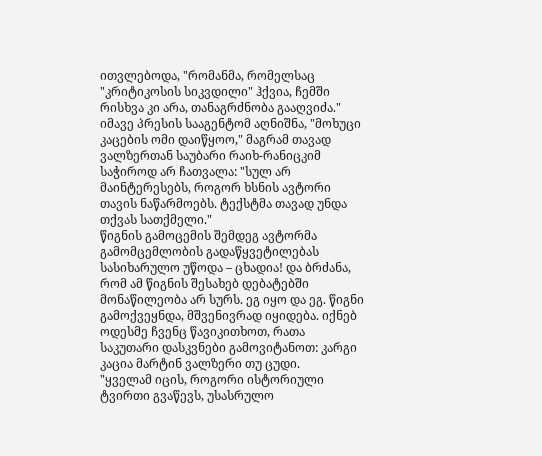ითვლებოდა, "რომანმა, რომელსაც "კრიტიკოსის სიკვდილი" ჰქვია, ჩემში რისხვა კი არა, თანაგრძნობა გააღვიძა." იმავე პრესის სააგენტომ აღნიშნა, "მოხუცი კაცების ომი დაიწყოო," მაგრამ თავად ვალზერთან საუბარი რაიხ-რანიცკიმ საჭიროდ არ ჩათვალა: "სულ არ მაინტერესებს, როგორ ხსნის ავტორი თავის ნაწარმოებს. ტექსტმა თავად უნდა თქვას სათქმელი."
წიგნის გამოცემის შემდეგ ავტორმა გამომცემლობის გადაწყვეტილებას სასიხარულო უწოდა – ცხადია! და ბრძანა, რომ ამ წიგნის შესახებ დებატებში მონაწილეობა არ სურს. ეგ იყო და ეგ. წიგნი გამოქვეყნდა, მშვენივრად იყიდება. იქნებ ოდესმე ჩვენც წავიკითხოთ, რათა საკუთარი დასკვნები გამოვიტანოთ: კარგი კაცია მარტინ ვალზერი თუ ცუდი.
"ყველამ იცის, როგორი ისტორიული ტვირთი გვაწევს, უსასრულო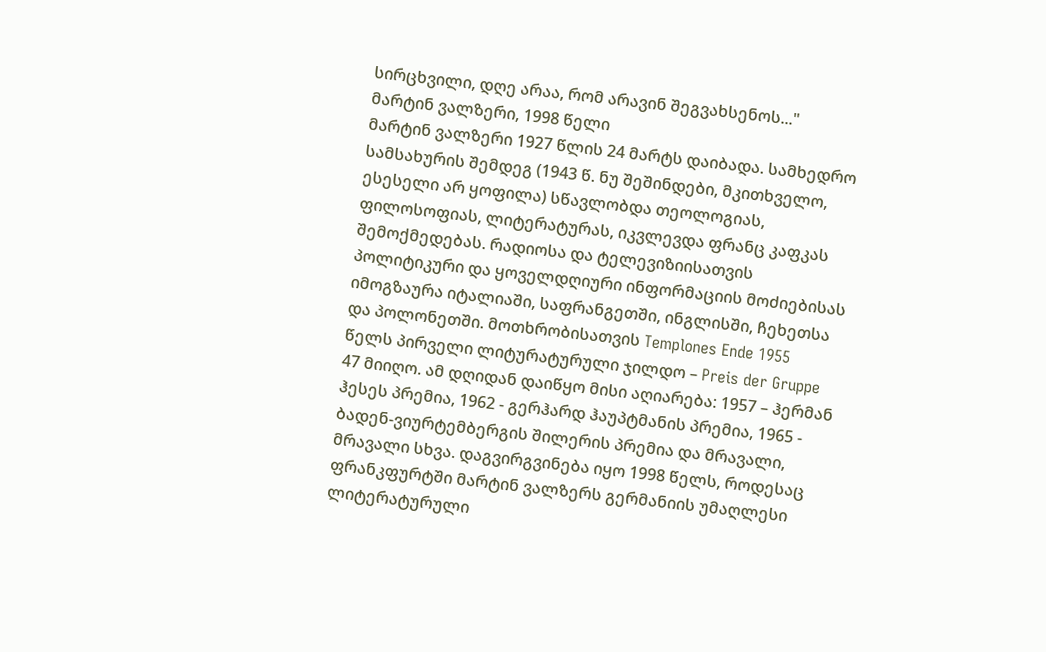სირცხვილი, დღე არაა, რომ არავინ შეგვახსენოს..."
მარტინ ვალზერი, 1998 წელი
მარტინ ვალზერი 1927 წლის 24 მარტს დაიბადა. სამხედრო სამსახურის შემდეგ (1943 წ. ნუ შეშინდები, მკითხველო, ესესელი არ ყოფილა) სწავლობდა თეოლოგიას, ფილოსოფიას, ლიტერატურას, იკვლევდა ფრანც კაფკას შემოქმედებას. რადიოსა და ტელევიზიისათვის პოლიტიკური და ყოველდღიური ინფორმაციის მოძიებისას იმოგზაურა იტალიაში, საფრანგეთში, ინგლისში, ჩეხეთსა და პოლონეთში. მოთხრობისათვის Templones Ende 1955 წელს პირველი ლიტურატურული ჯილდო – Preis der Gruppe 47 მიიღო. ამ დღიდან დაიწყო მისი აღიარება: 1957 – ჰერმან ჰესეს პრემია, 1962 - გერჰარდ ჰაუპტმანის პრემია, 1965 - ბადენ-ვიურტემბერგის შილერის პრემია და მრავალი, მრავალი სხვა. დაგვირგვინება იყო 1998 წელს, როდესაც ფრანკფურტში მარტინ ვალზერს გერმანიის უმაღლესი ლიტერატურული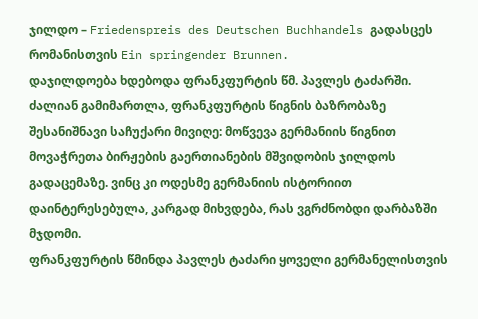ჯილდო – Friedenspreis des Deutschen Buchhandels გადასცეს რომანისთვის Ein springender Brunnen.
დაჯილდოება ხდებოდა ფრანკფურტის წმ. პავლეს ტაძარში. ძალიან გამიმართლა, ფრანკფურტის წიგნის ბაზრობაზე შესანიშნავი საჩუქარი მივიღე: მოწვევა გერმანიის წიგნით მოვაჭრეთა ბირჟების გაერთიანების მშვიდობის ჯილდოს გადაცემაზე. ვინც კი ოდესმე გერმანიის ისტორიით დაინტერესებულა, კარგად მიხვდება, რას ვგრძნობდი დარბაზში მჯდომი.
ფრანკფურტის წმინდა პავლეს ტაძარი ყოველი გერმანელისთვის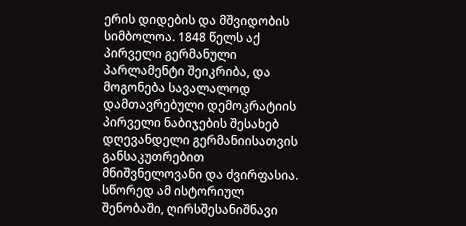ერის დიდების და მშვიდობის სიმბოლოა. 1848 წელს აქ პირველი გერმანული პარლამენტი შეიკრიბა, და მოგონება სავალალოდ დამთავრებული დემოკრატიის პირველი ნაბიჯების შესახებ დღევანდელი გერმანიისათვის განსაკუთრებით მნიშვნელოვანი და ძვირფასია. სწორედ ამ ისტორიულ შენობაში, ღირსშესანიშნავი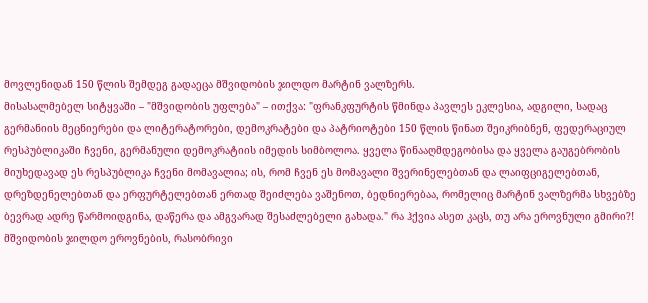მოვლენიდან 150 წლის შემდეგ გადაეცა მშვიდობის ჯილდო მარტინ ვალზერს.
მისასალმებელ სიტყვაში – "მშვიდობის უფლება" – ითქვა: "ფრანკფურტის წმინდა პავლეს ეკლესია, ადგილი, სადაც გერმანიის მეცნიერები და ლიტერატორები, დემოკრატები და პატრიოტები 150 წლის წინათ შეიკრიბნენ, ფედერაციულ რესპუბლიკაში ჩვენი, გერმანული დემოკრატიის იმედის სიმბოლოა. ყველა წინააღმდეგობისა და ყველა გაუგებრობის მიუხედავად ეს რესპუბლიკა ჩვენი მომავალია; ის, რომ ჩვენ ეს მომავალი შვერინელებთან და ლაიფციგელებთან, დრეზდენელებთან და ერფურტელებთან ერთად შეიძლება ვაშენოთ, ბედნიერებაა, რომელიც მარტინ ვალზერმა სხვებზე ბევრად ადრე წარმოიდგინა, დაწერა და ამგვარად შესაძლებელი გახადა." რა ჰქვია ასეთ კაცს, თუ არა ეროვნული გმირი?!
მშვიდობის ჯილდო ეროვნების, რასობრივი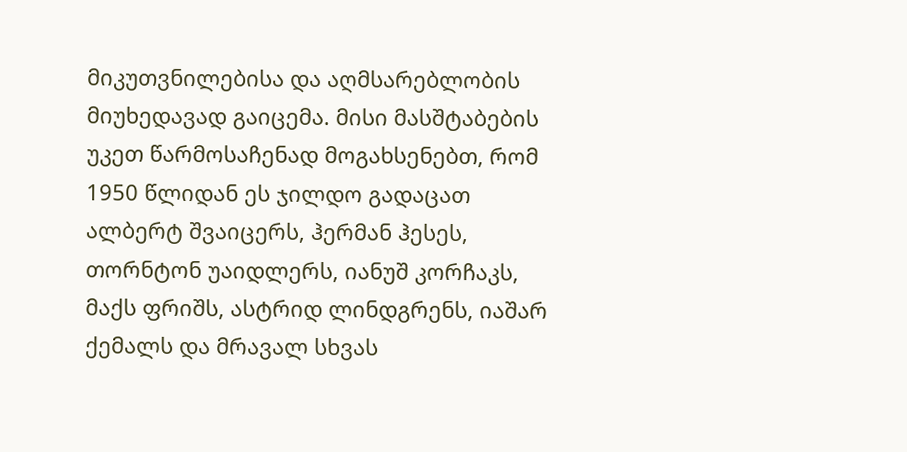მიკუთვნილებისა და აღმსარებლობის მიუხედავად გაიცემა. მისი მასშტაბების უკეთ წარმოსაჩენად მოგახსენებთ, რომ 1950 წლიდან ეს ჯილდო გადაცათ ალბერტ შვაიცერს, ჰერმან ჰესეს, თორნტონ უაიდლერს, იანუშ კორჩაკს, მაქს ფრიშს, ასტრიდ ლინდგრენს, იაშარ ქემალს და მრავალ სხვას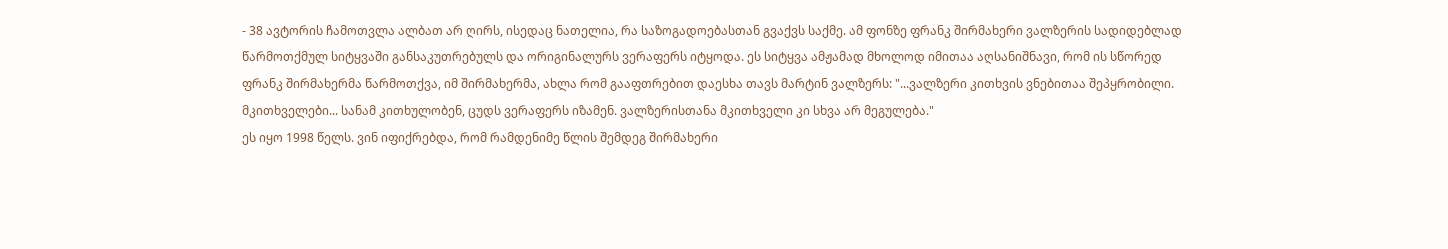- 38 ავტორის ჩამოთვლა ალბათ არ ღირს, ისედაც ნათელია, რა საზოგადოებასთან გვაქვს საქმე. ამ ფონზე ფრანკ შირმახერი ვალზერის სადიდებლად წარმოთქმულ სიტყვაში განსაკუთრებულს და ორიგინალურს ვერაფერს იტყოდა. ეს სიტყვა ამჟამად მხოლოდ იმითაა აღსანიშნავი, რომ ის სწორედ ფრანკ შირმახერმა წარმოთქვა, იმ შირმახერმა, ახლა რომ გააფთრებით დაესხა თავს მარტინ ვალზერს: "...ვალზერი კითხვის ვნებითაა შეპყრობილი. მკითხველები... სანამ კითხულობენ, ცუდს ვერაფერს იზამენ. ვალზერისთანა მკითხველი კი სხვა არ მეგულება."
ეს იყო 1998 წელს. ვინ იფიქრებდა, რომ რამდენიმე წლის შემდეგ შირმახერი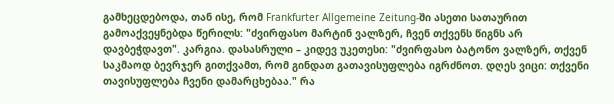გამხეცდებოდა, თან ისე, რომ Frankfurter Allgemeine Zeitung-ში ასეთი სათაურით გამოაქვეყნებდა წერილს: "ძვირფასო მარტინ ვალზერ, ჩვენ თქვენს წიგნს არ დავბეჭდავთ". კარგია. დასასრული – კიდევ უკეთესი: "ძვირფასო ბატონო ვალზერ, თქვენ საკმაოდ ბევრჯერ გითქვამთ, რომ გინდათ გათავისუფლება იგრძნოთ. დღეს ვიცი: თქვენი თავისუფლება ჩვენი დამარცხებაა." რა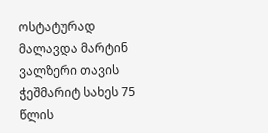ოსტატურად მალავდა მარტინ ვალზერი თავის ჭეშმარიტ სახეს 75 წლის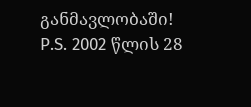განმავლობაში!
P.S. 2002 წლის 28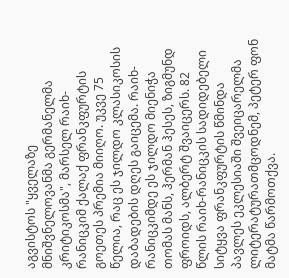აგვისტოს "ყველაზე მნიშვნელოვანმა გერმანელმა კრიტიკოსმა", მარსელ რაიხ-რანიცკიმ ქალაქ ფრანკფურტის გოეთეს პრემია მიიღო. უკვე 75 წელია, რაც ეს ჯილდო კლასიკოსის დაბადების დღეს გაიცემა. რაიხ-რანიცკიმდე ეს ჯილდო მიენიჭა თომას მანს, ჰერმან ჰესეს, ზიგმუნდ ფროიდს, ალბერტ შვაიცერს. 82 წლის რაიხ-რანიცკის სადიდებელი სიტყვა ფრანკფურტის წმინდა პავლეს ეკლესიაში შვეიცარელმა ლიტერატურათმცოდნემ, პეტერ ფონ მატმა წარმოთქვა.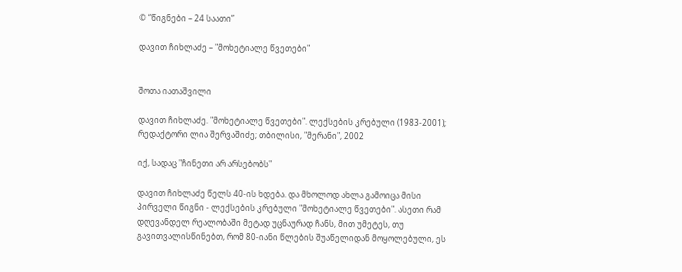© “წიგნები – 24 საათი”

დავით ჩიხლაძე – "მოხეტიალე წვეთები"


შოთა იათაშვილი

დავით ჩიხლაძე. "მოხეტიალე წვეთები". ლექსების კრებული (1983-2001); რედაქტორი ლია შერვაშიძე; თბილისი, "მერანი", 2002

იქ, სადაც "ჩინეთი არ არსებობს"

დავით ჩიხლაძე წელს 40-ის ხდება. და მხოლოდ ახლა გამოიცა მისი პირველი წიგნი - ლექსების კრებული "მოხეტიალე წვეთები". ასეთი რამ დღევანდელ რეალობაში მეტად უცნაურად ჩანს, მით უმეტეს, თუ გავითვალისწინებთ, რომ 80-იანი წლების შუაწელიდან მოყოლებული, ეს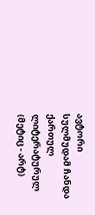ავტორი სულმუდამ ჩანდა ქართულ ლიტერატურულ (მეტიც - არტ)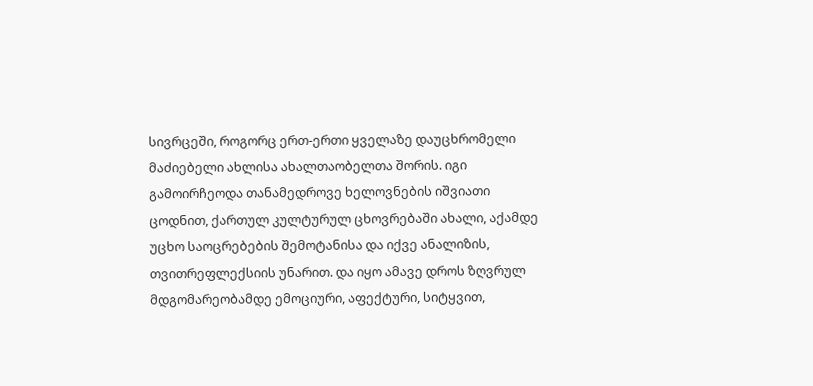სივრცეში, როგორც ერთ-ერთი ყველაზე დაუცხრომელი მაძიებელი ახლისა ახალთაობელთა შორის. იგი გამოირჩეოდა თანამედროვე ხელოვნების იშვიათი ცოდნით, ქართულ კულტურულ ცხოვრებაში ახალი, აქამდე უცხო საოცრებების შემოტანისა და იქვე ანალიზის, თვითრეფლექსიის უნარით. და იყო ამავე დროს ზღვრულ მდგომარეობამდე ემოციური, აფექტური, სიტყვით,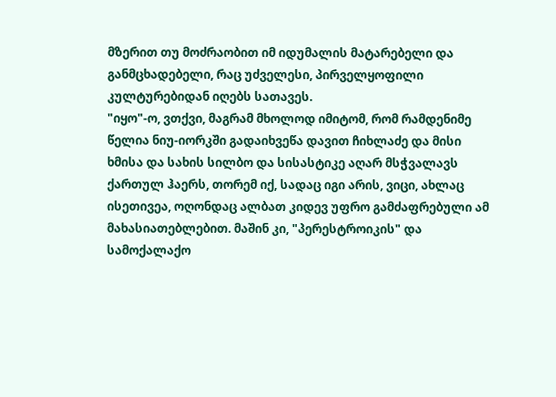მზერით თუ მოძრაობით იმ იდუმალის მატარებელი და განმცხადებელი, რაც უძველესი, პირველყოფილი კულტურებიდან იღებს სათავეს.
"იყო"-ო, ვთქვი, მაგრამ მხოლოდ იმიტომ, რომ რამდენიმე წელია ნიუ-იორკში გადაიხვეწა დავით ჩიხლაძე და მისი ხმისა და სახის სილბო და სისასტიკე აღარ მსჭვალავს ქართულ ჰაერს, თორემ იქ, სადაც იგი არის, ვიცი, ახლაც ისეთივეა, ოღონდაც ალბათ კიდევ უფრო გამძაფრებული ამ მახასიათებლებით. მაშინ კი, "პერესტროიკის" და სამოქალაქო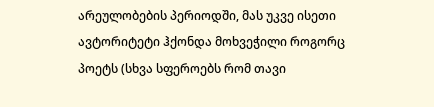არეულობების პერიოდში, მას უკვე ისეთი ავტორიტეტი ჰქონდა მოხვეჭილი როგორც პოეტს (სხვა სფეროებს რომ თავი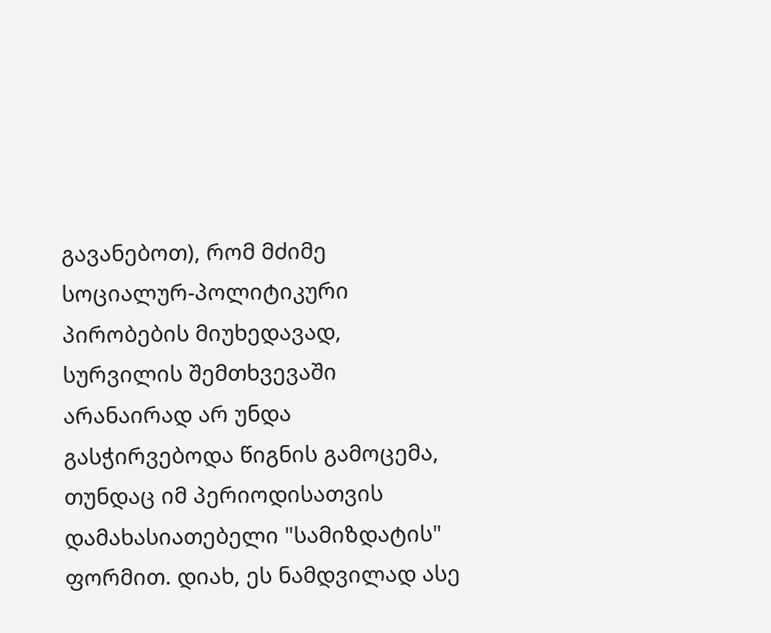გავანებოთ), რომ მძიმე სოციალურ-პოლიტიკური პირობების მიუხედავად, სურვილის შემთხვევაში არანაირად არ უნდა გასჭირვებოდა წიგნის გამოცემა, თუნდაც იმ პერიოდისათვის დამახასიათებელი "სამიზდატის" ფორმით. დიახ, ეს ნამდვილად ასე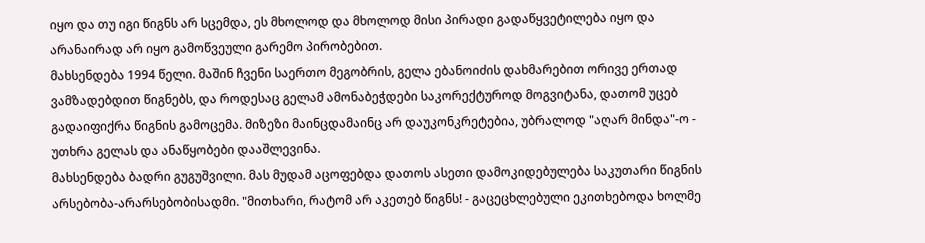იყო და თუ იგი წიგნს არ სცემდა, ეს მხოლოდ და მხოლოდ მისი პირადი გადაწყვეტილება იყო და არანაირად არ იყო გამოწვეული გარემო პირობებით.
მახსენდება 1994 წელი. მაშინ ჩვენი საერთო მეგობრის, გელა ებანოიძის დახმარებით ორივე ერთად ვამზადებდით წიგნებს, და როდესაც გელამ ამონაბეჭდები საკორექტუროდ მოგვიტანა, დათომ უცებ გადაიფიქრა წიგნის გამოცემა. მიზეზი მაინცდამაინც არ დაუკონკრეტებია, უბრალოდ "აღარ მინდა"-ო - უთხრა გელას და ანაწყობები დააშლევინა.
მახსენდება ბადრი გუგუშვილი. მას მუდამ აცოფებდა დათოს ასეთი დამოკიდებულება საკუთარი წიგნის არსებობა-არარსებობისადმი. "მითხარი, რატომ არ აკეთებ წიგნს! - გაცეცხლებული ეკითხებოდა ხოლმე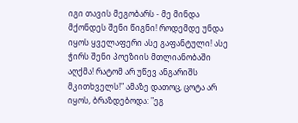იგი თავის მეგობარს - მე მინდა მქონდეს შენი წიგნი! როდემდე უნდა იყოს ყველაფერი ასე გაფანტული! ასე ჭირს შენი პოეზიის მთლიანობაში აღქმა! რატომ არ უწევ ანგარიშს მკითხველს!" ამაზე დათოც, ცოტა არ იყოს, ბრაზდებოდა: "ეგ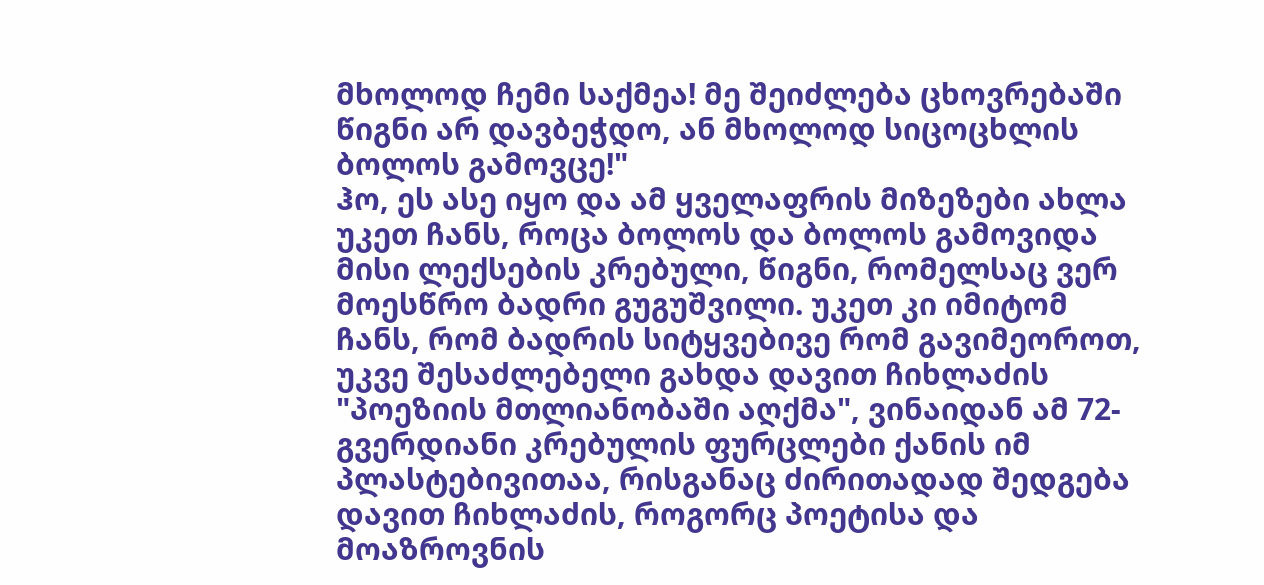მხოლოდ ჩემი საქმეა! მე შეიძლება ცხოვრებაში წიგნი არ დავბეჭდო, ან მხოლოდ სიცოცხლის ბოლოს გამოვცე!"
ჰო, ეს ასე იყო და ამ ყველაფრის მიზეზები ახლა უკეთ ჩანს, როცა ბოლოს და ბოლოს გამოვიდა მისი ლექსების კრებული, წიგნი, რომელსაც ვერ მოესწრო ბადრი გუგუშვილი. უკეთ კი იმიტომ ჩანს, რომ ბადრის სიტყვებივე რომ გავიმეოროთ, უკვე შესაძლებელი გახდა დავით ჩიხლაძის "პოეზიის მთლიანობაში აღქმა", ვინაიდან ამ 72-გვერდიანი კრებულის ფურცლები ქანის იმ პლასტებივითაა, რისგანაც ძირითადად შედგება დავით ჩიხლაძის, როგორც პოეტისა და მოაზროვნის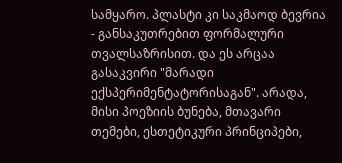სამყარო. პლასტი კი საკმაოდ ბევრია - განსაკუთრებით ფორმალური თვალსაზრისით. და ეს არცაა გასაკვირი "მარადი ექსპერიმენტატორისაგან". არადა, მისი პოეზიის ბუნება, მთავარი თემები, ესთეტიკური პრინციპები,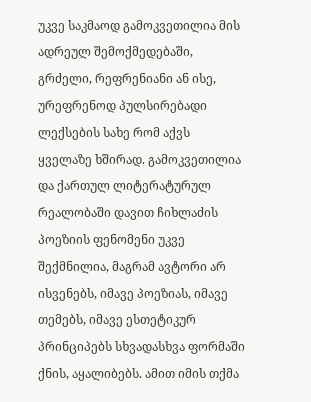უკვე საკმაოდ გამოკვეთილია მის ადრეულ შემოქმედებაში, გრძელი, რეფრენიანი ან ისე, ურეფრენოდ პულსირებადი ლექსების სახე რომ აქვს ყველაზე ხშირად. გამოკვეთილია და ქართულ ლიტერატურულ რეალობაში დავით ჩიხლაძის პოეზიის ფენომენი უკვე შექმნილია, მაგრამ ავტორი არ ისვენებს, იმავე პოეზიას, იმავე თემებს, იმავე ესთეტიკურ პრინციპებს სხვადასხვა ფორმაში ქნის, აყალიბებს. ამით იმის თქმა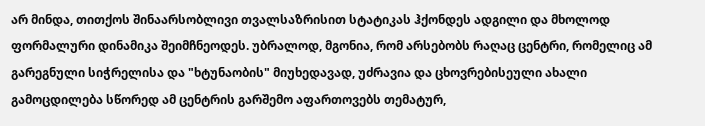არ მინდა, თითქოს შინაარსობლივი თვალსაზრისით სტატიკას ჰქონდეს ადგილი და მხოლოდ ფორმალური დინამიკა შეიმჩნეოდეს. უბრალოდ, მგონია, რომ არსებობს რაღაც ცენტრი, რომელიც ამ გარეგნული სიჭრელისა და "ხტუნაობის" მიუხედავად, უძრავია და ცხოვრებისეული ახალი გამოცდილება სწორედ ამ ცენტრის გარშემო აფართოვებს თემატურ,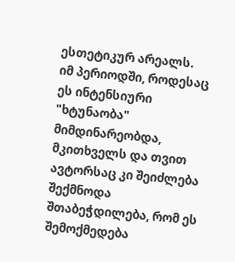ესთეტიკურ არეალს.
იმ პერიოდში, როდესაც ეს ინტენსიური "ხტუნაობა" მიმდინარეობდა, მკითხველს და თვით ავტორსაც კი შეიძლება შექმნოდა შთაბეჭდილება, რომ ეს შემოქმედება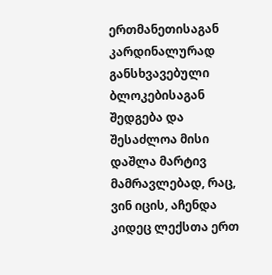ერთმანეთისაგან კარდინალურად განსხვავებული ბლოკებისაგან შედგება და შესაძლოა მისი დაშლა მარტივ მამრავლებად, რაც, ვინ იცის, აჩენდა კიდეც ლექსთა ერთ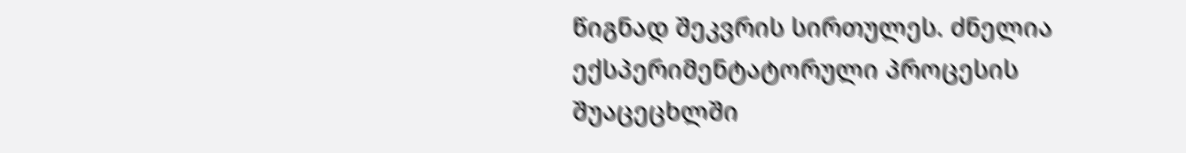წიგნად შეკვრის სირთულეს. ძნელია ექსპერიმენტატორული პროცესის შუაცეცხლში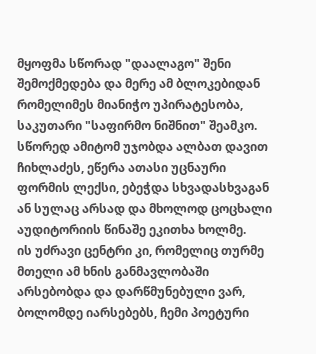მყოფმა სწორად "დაალაგო" შენი შემოქმედება და მერე ამ ბლოკებიდან რომელიმეს მიანიჭო უპირატესობა, საკუთარი "საფირმო ნიშნით" შეამკო. სწორედ ამიტომ უჯობდა ალბათ დავით ჩიხლაძეს, ეწერა ათასი უცნაური ფორმის ლექსი, ებეჭდა სხვადასხვაგან ან სულაც არსად და მხოლოდ ცოცხალი აუდიტორიის წინაშე ეკითხა ხოლმე.
ის უძრავი ცენტრი კი, რომელიც თურმე მთელი ამ ხნის განმავლობაში არსებობდა და დარწმუნებული ვარ, ბოლომდე იარსებებს, ჩემი პოეტური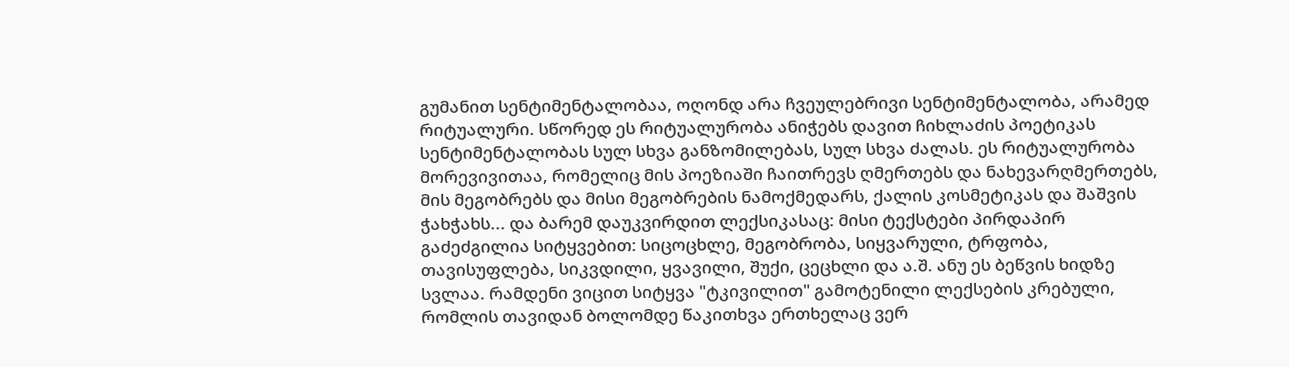გუმანით სენტიმენტალობაა, ოღონდ არა ჩვეულებრივი სენტიმენტალობა, არამედ რიტუალური. სწორედ ეს რიტუალურობა ანიჭებს დავით ჩიხლაძის პოეტიკას სენტიმენტალობას სულ სხვა განზომილებას, სულ სხვა ძალას. ეს რიტუალურობა მორევივითაა, რომელიც მის პოეზიაში ჩაითრევს ღმერთებს და ნახევარღმერთებს, მის მეგობრებს და მისი მეგობრების ნამოქმედარს, ქალის კოსმეტიკას და შაშვის ჭახჭახს... და ბარემ დაუკვირდით ლექსიკასაც: მისი ტექსტები პირდაპირ გაძეძგილია სიტყვებით: სიცოცხლე, მეგობრობა, სიყვარული, ტრფობა, თავისუფლება, სიკვდილი, ყვავილი, შუქი, ცეცხლი და ა.შ. ანუ ეს ბეწვის ხიდზე სვლაა. რამდენი ვიცით სიტყვა "ტკივილით" გამოტენილი ლექსების კრებული, რომლის თავიდან ბოლომდე წაკითხვა ერთხელაც ვერ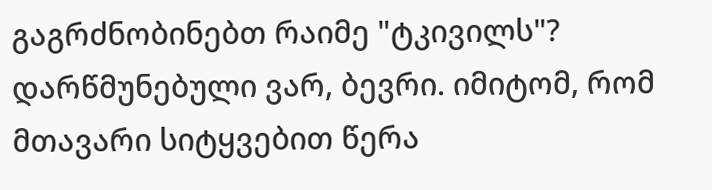გაგრძნობინებთ რაიმე "ტკივილს"? დარწმუნებული ვარ, ბევრი. იმიტომ, რომ მთავარი სიტყვებით წერა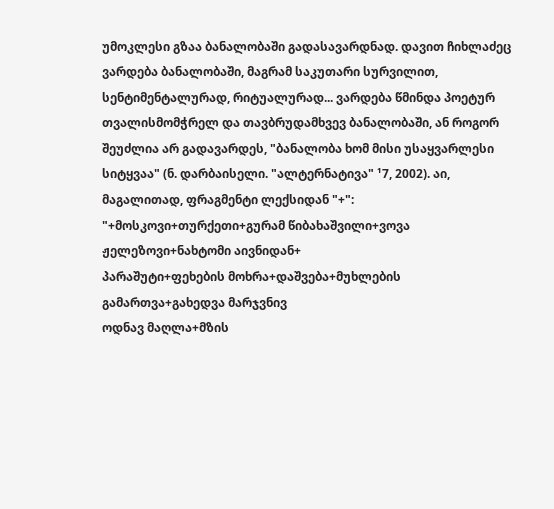უმოკლესი გზაა ბანალობაში გადასავარდნად. დავით ჩიხლაძეც ვარდება ბანალობაში, მაგრამ საკუთარი სურვილით, სენტიმენტალურად, რიტუალურად... ვარდება წმინდა პოეტურ თვალისმომჭრელ და თავბრუდამხვევ ბანალობაში, ან როგორ შეუძლია არ გადავარდეს, "ბანალობა ხომ მისი უსაყვარლესი სიტყვაა" (ნ. დარბაისელი. "ალტერნატივა" ¹7, 2002). აი, მაგალითად, ფრაგმენტი ლექსიდან "+":
"+მოსკოვი+თურქეთი+გურამ წიბახაშვილი+ვოვა ჟელეზოვი+ნახტომი აივნიდან+
პარაშუტი+ფეხების მოხრა+დაშვება+მუხლების გამართვა+გახედვა მარჯვნივ
ოდნავ მაღლა+მზის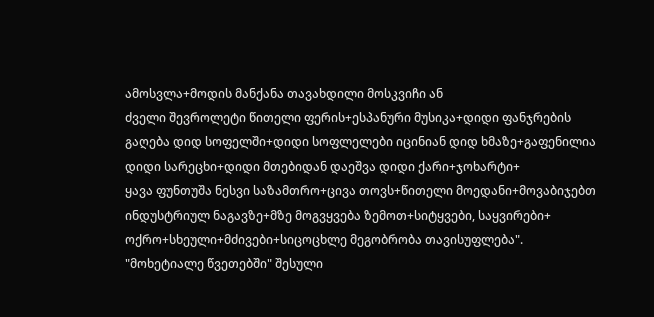ამოსვლა+მოდის მანქანა თავახდილი მოსკვიჩი ან
ძველი შევროლეტი წითელი ფერის+ესპანური მუსიკა+დიდი ფანჯრების
გაღება დიდ სოფელში+დიდი სოფლელები იცინიან დიდ ხმაზე+გაფენილია
დიდი სარეცხი+დიდი მთებიდან დაეშვა დიდი ქარი+ჯოხარტი+
ყავა ფუნთუშა ნესვი საზამთრო+ცივა თოვს+წითელი მოედანი+მოვაბიჯებთ
ინდუსტრიულ ნაგავზე+მზე მოგვყვება ზემოთ+სიტყვები, საყვირები+
ოქრო+სხეული+მძივები+სიცოცხლე მეგობრობა თავისუფლება".
"მოხეტიალე წვეთებში" შესული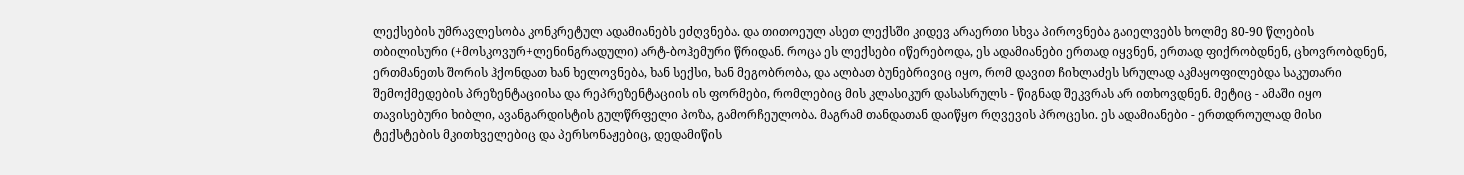ლექსების უმრავლესობა კონკრეტულ ადამიანებს ეძღვნება. და თითოეულ ასეთ ლექსში კიდევ არაერთი სხვა პიროვნება გაიელვებს ხოლმე 80-90 წლების თბილისური (+მოსკოვურ+ლენინგრადული) არტ-ბოჰემური წრიდან. როცა ეს ლექსები იწერებოდა, ეს ადამიანები ერთად იყვნენ, ერთად ფიქრობდნენ, ცხოვრობდნენ, ერთმანეთს შორის ჰქონდათ ხან ხელოვნება, ხან სექსი, ხან მეგობრობა, და ალბათ ბუნებრივიც იყო, რომ დავით ჩიხლაძეს სრულად აკმაყოფილებდა საკუთარი შემოქმედების პრეზენტაციისა და რეპრეზენტაციის ის ფორმები, რომლებიც მის კლასიკურ დასასრულს - წიგნად შეკვრას არ ითხოვდნენ. მეტიც - ამაში იყო თავისებური ხიბლი, ავანგარდისტის გულწრფელი პოზა, გამორჩეულობა. მაგრამ თანდათან დაიწყო რღვევის პროცესი. ეს ადამიანები - ერთდროულად მისი ტექსტების მკითხველებიც და პერსონაჟებიც, დედამიწის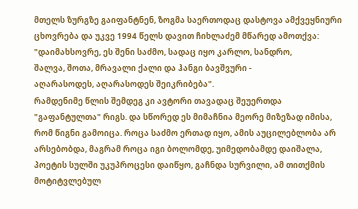მთელს ზურგზე გაიფანტნენ, ზოგმა საერთოდაც დასტოვა ამქვეყნიური ცხოვრება და უკვე 1994 წელს დავით ჩიხლაძემ მწარედ ამოთქვა:
"დაიმახსოვრე, ეს შენი საძმო, სადაც იყო კარლო, სანდრო,
შალვა, შოთა, მრავალი ქალი და ჰანგი ბავშვური -
აღარასოდეს, აღარასოდეს შეიკრიბება".
რამდენიმე წლის შემდეგ კი ავტორი თავადაც შეუერთდა "გაფანტულთა" რიგს. და სწორედ ეს მიმაჩნია მეორე მიზეზად იმისა, რომ წიგნი გამოიცა. როცა საძმო ერთად იყო, ამის აუცილებლობა არ არსებობდა, მაგრამ როცა იგი ბოლომდე, უიმედობამდე დაიშალა, პოეტის სულში უკუპროცესი დაიწყო, გაჩნდა სურვილი, ამ თითქმის მოტიტვლებულ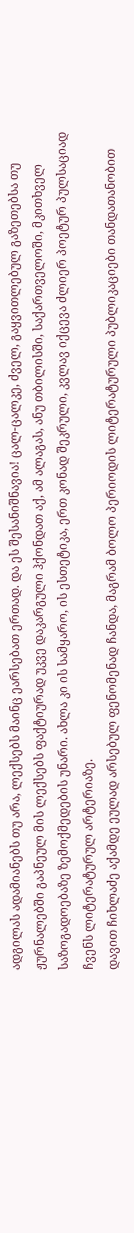ადგილას ადამიანებს თუ არა, ლექსებს მაინც ეარსებათ ერთად. და ეს შესანიშნავია! ცალ-ცალკე, ძველ, გაყვითლებულ გაზეთებსა თუ ჟურნალებში გაპნეულ მის ლექსებს ფაქტიურად უკვე დაკარგული ჰქონდათ აქ, ამ ალაგას, ანუ თბილისში, საქართველოში, მკითხველ საზოგადოებაზე ზემოქმედების უნარი. ახლა კი ის სამყარო, ის ესთეტიკა, ერთ კონად შეკრული, კვლავ იქცევა ძლიერ პოეტურ პულსაციად ჩვენს ლიტერატურულ არტერიაზე.
დავით ჩიხლაძე აქამდე ეულად არსებულ ფენომენად ჩანდა, მაგრამ ბოლო პერიოდის ლიტერატურული პუბლიკაციები თანდათანობით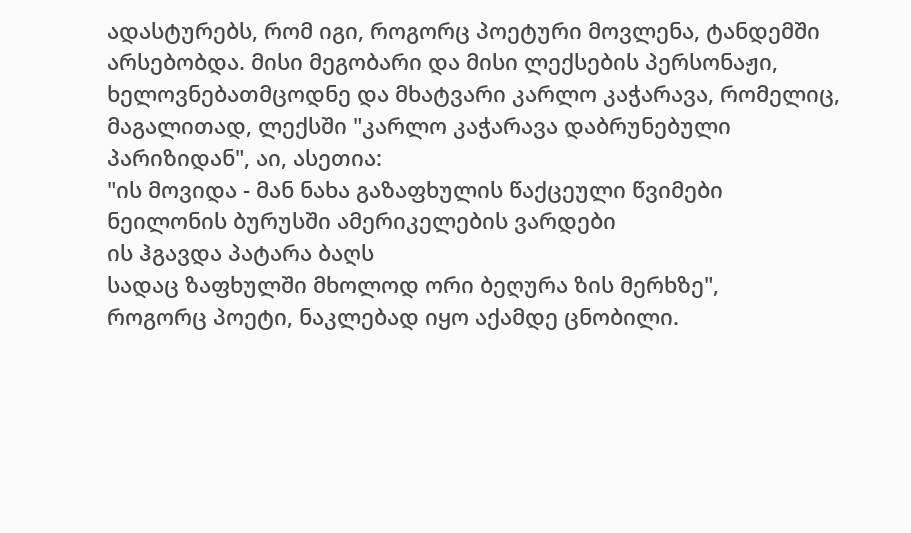ადასტურებს, რომ იგი, როგორც პოეტური მოვლენა, ტანდემში არსებობდა. მისი მეგობარი და მისი ლექსების პერსონაჟი, ხელოვნებათმცოდნე და მხატვარი კარლო კაჭარავა, რომელიც, მაგალითად, ლექსში "კარლო კაჭარავა დაბრუნებული პარიზიდან", აი, ასეთია:
"ის მოვიდა - მან ნახა გაზაფხულის წაქცეული წვიმები
ნეილონის ბურუსში ამერიკელების ვარდები
ის ჰგავდა პატარა ბაღს
სადაც ზაფხულში მხოლოდ ორი ბეღურა ზის მერხზე",
როგორც პოეტი, ნაკლებად იყო აქამდე ცნობილი.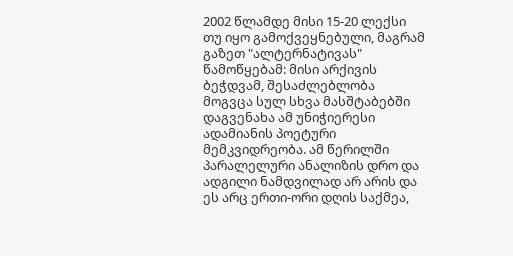2002 წლამდე მისი 15-20 ლექსი თუ იყო გამოქვეყნებული, მაგრამ გაზეთ "ალტერნატივას" წამოწყებამ: მისი არქივის ბეჭდვამ, შესაძლებლობა მოგვცა სულ სხვა მასშტაბებში დაგვენახა ამ უნიჭიერესი ადამიანის პოეტური მემკვიდრეობა. ამ წერილში პარალელური ანალიზის დრო და ადგილი ნამდვილად არ არის და ეს არც ერთი-ორი დღის საქმეა,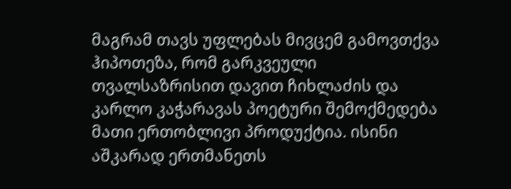მაგრამ თავს უფლებას მივცემ გამოვთქვა ჰიპოთეზა, რომ გარკვეული თვალსაზრისით დავით ჩიხლაძის და კარლო კაჭარავას პოეტური შემოქმედება მათი ერთობლივი პროდუქტია. ისინი აშკარად ერთმანეთს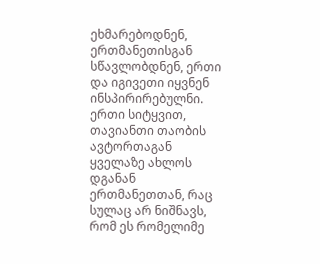ეხმარებოდნენ, ერთმანეთისგან სწავლობდნენ, ერთი და იგივეთი იყვნენ ინსპირირებულნი. ერთი სიტყვით, თავიანთი თაობის ავტორთაგან ყველაზე ახლოს დგანან ერთმანეთთან, რაც სულაც არ ნიშნავს, რომ ეს რომელიმე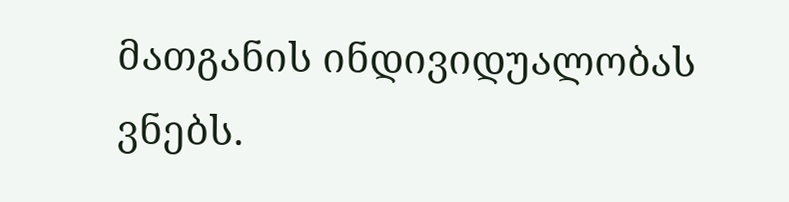მათგანის ინდივიდუალობას ვნებს.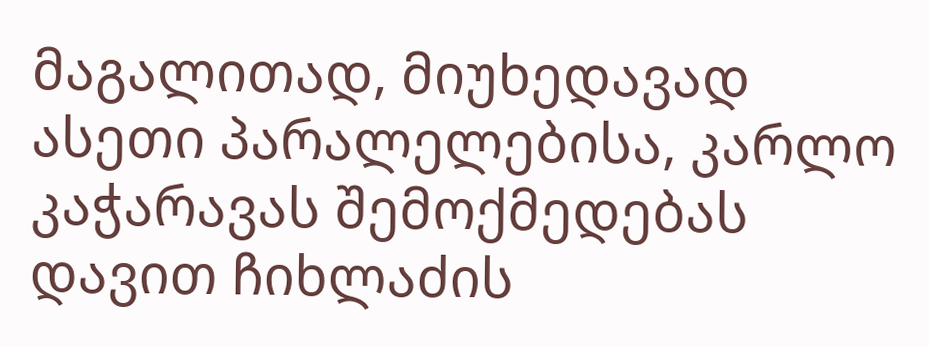მაგალითად, მიუხედავად ასეთი პარალელებისა, კარლო კაჭარავას შემოქმედებას დავით ჩიხლაძის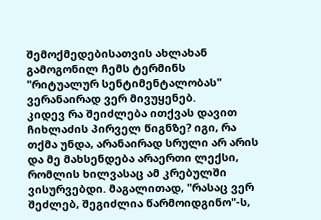შემოქმედებისათვის ახლახან გამოგონილ ჩემს ტერმინს "რიტუალურ სენტიმენტალობას" ვერანაირად ვერ მივუყენებ.
კიდევ რა შეიძლება ითქვას დავით ჩიხლაძის პირველ წიგნზე? იგი, რა თქმა უნდა, არანაირად სრული არ არის და მე მახსენდება არაერთი ლექსი, რომლის ხილვასაც ამ კრებულში ვისურვებდი. მაგალითად, "რასაც ვერ შეძლებ, შეგიძლია წარმოიდგინო"-ს,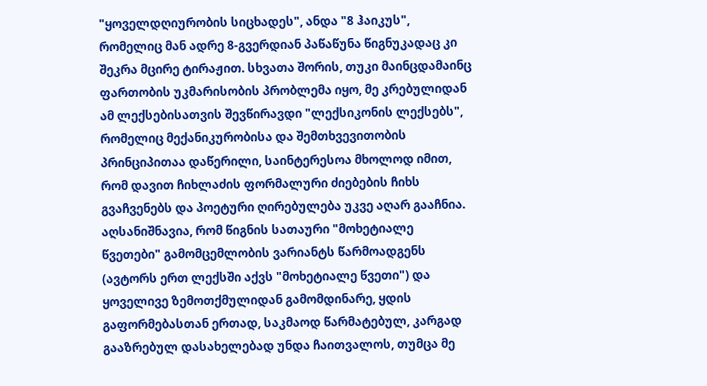"ყოველდღიურობის სიცხადეს", ანდა "8 ჰაიკუს", რომელიც მან ადრე 8-გვერდიან პაწაწუნა წიგნუკადაც კი შეკრა მცირე ტირაჟით. სხვათა შორის, თუკი მაინცდამაინც ფართობის უკმარისობის პრობლემა იყო, მე კრებულიდან ამ ლექსებისათვის შევწირავდი "ლექსიკონის ლექსებს", რომელიც მექანიკურობისა და შემთხვევითობის პრინციპითაა დაწერილი, საინტერესოა მხოლოდ იმით, რომ დავით ჩიხლაძის ფორმალური ძიებების ჩიხს გვაჩვენებს და პოეტური ღირებულება უკვე აღარ გააჩნია.
აღსანიშნავია, რომ წიგნის სათაური "მოხეტიალე წვეთები" გამომცემლობის ვარიანტს წარმოადგენს (ავტორს ერთ ლექსში აქვს "მოხეტიალე წვეთი") და ყოველივე ზემოთქმულიდან გამომდინარე, ყდის გაფორმებასთან ერთად, საკმაოდ წარმატებულ, კარგად გააზრებულ დასახელებად უნდა ჩაითვალოს, თუმცა მე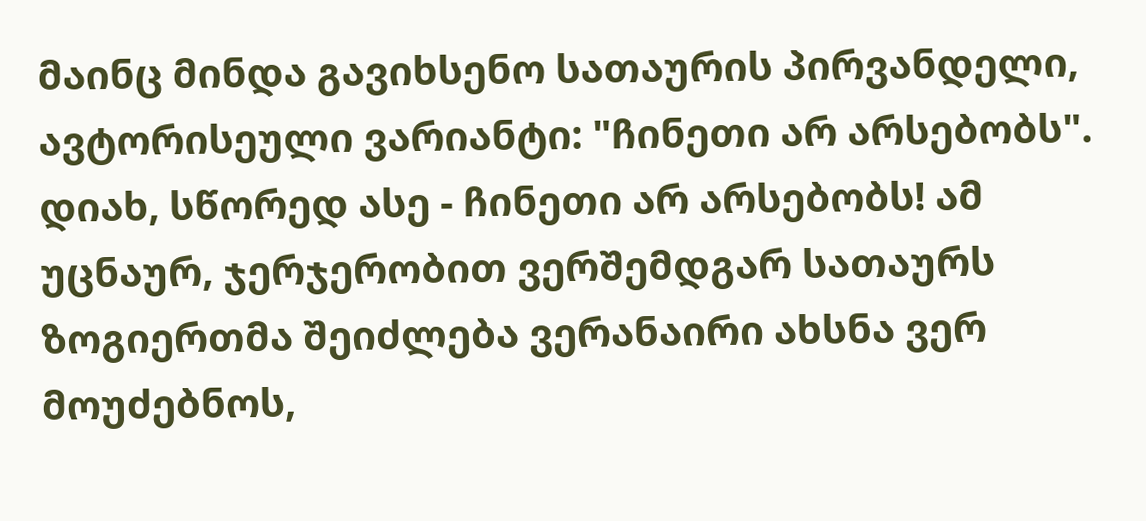მაინც მინდა გავიხსენო სათაურის პირვანდელი, ავტორისეული ვარიანტი: "ჩინეთი არ არსებობს". დიახ, სწორედ ასე - ჩინეთი არ არსებობს! ამ უცნაურ, ჯერჯერობით ვერშემდგარ სათაურს ზოგიერთმა შეიძლება ვერანაირი ახსნა ვერ მოუძებნოს,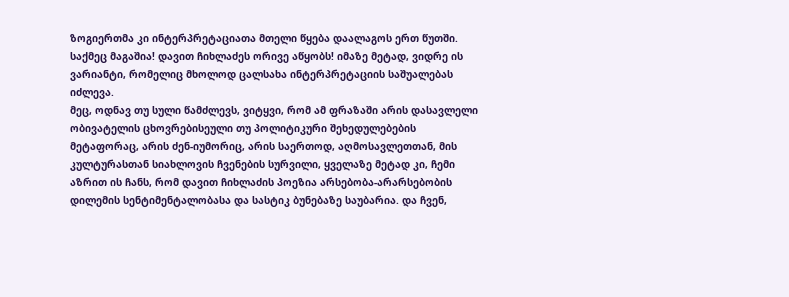ზოგიერთმა კი ინტერპრეტაციათა მთელი წყება დაალაგოს ერთ წუთში. საქმეც მაგაშია! დავით ჩიხლაძეს ორივე აწყობს! იმაზე მეტად, ვიდრე ის ვარიანტი, რომელიც მხოლოდ ცალსახა ინტერპრეტაციის საშუალებას იძლევა.
მეც, ოდნავ თუ სული წამძლევს, ვიტყვი, რომ ამ ფრაზაში არის დასავლელი ობივატელის ცხოვრებისეული თუ პოლიტიკური შეხედულებების მეტაფორაც, არის ძენ-იუმორიც, არის საერთოდ, აღმოსავლეთთან, მის კულტურასთან სიახლოვის ჩვენების სურვილი, ყველაზე მეტად კი, ჩემი აზრით ის ჩანს, რომ დავით ჩიხლაძის პოეზია არსებობა-არარსებობის დილემის სენტიმენტალობასა და სასტიკ ბუნებაზე საუბარია. და ჩვენ,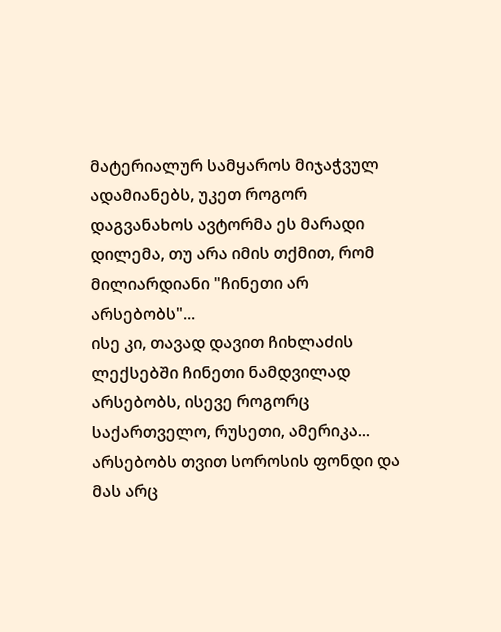მატერიალურ სამყაროს მიჯაჭვულ ადამიანებს, უკეთ როგორ დაგვანახოს ავტორმა ეს მარადი დილემა, თუ არა იმის თქმით, რომ მილიარდიანი "ჩინეთი არ არსებობს"...
ისე კი, თავად დავით ჩიხლაძის ლექსებში ჩინეთი ნამდვილად არსებობს, ისევე როგორც საქართველო, რუსეთი, ამერიკა... არსებობს თვით სოროსის ფონდი და მას არც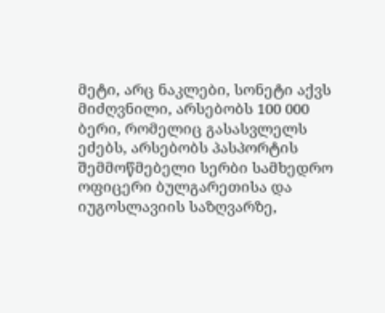მეტი, არც ნაკლები, სონეტი აქვს მიძღვნილი, არსებობს 100 000 ბერი, რომელიც გასასვლელს ეძებს, არსებობს პასპორტის შემმოწმებელი სერბი სამხედრო ოფიცერი ბულგარეთისა და იუგოსლავიის საზღვარზე,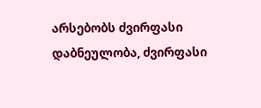არსებობს ძვირფასი დაბნეულობა, ძვირფასი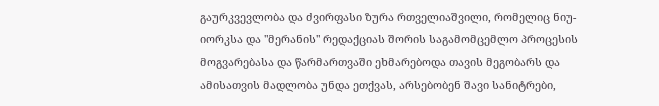გაურკვევლობა და ძვირფასი ზურა რთველიაშვილი, რომელიც ნიუ-იორკსა და "მერანის" რედაქციას შორის საგამომცემლო პროცესის მოგვარებასა და წარმართვაში ეხმარებოდა თავის მეგობარს და ამისათვის მადლობა უნდა ეთქვას, არსებობენ შავი სანიტრები,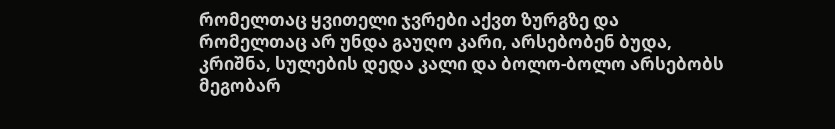რომელთაც ყვითელი ჯვრები აქვთ ზურგზე და რომელთაც არ უნდა გაუღო კარი, არსებობენ ბუდა, კრიშნა, სულების დედა კალი და ბოლო-ბოლო არსებობს მეგობარ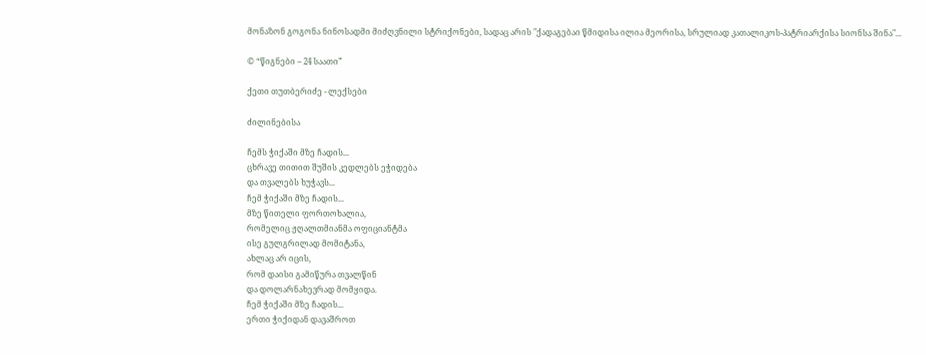მონაზონ გოგონა ნინოსადმი მიძღვნილი სტრიქონები, სადაც არის "ქადაგებაი წმიდისა ილია მეორისა, სრულიად კათალიკოს-პატრიარქისა სიონსა შინა"...

© “წიგნები – 24 საათი”

ქეთი თუთბერიძე - ლექსები

ძილინებისა

ჩემს ჭიქაში მზე ჩადის...
ცხრავე თითით შუშის კედლებს ეჭიდება
და თვალებს ხუჭავს...
ჩემ ჭიქაში მზე ჩადის...
მზე წითელი ფორთოხალია,
რომელიც ჟღალთმიანმა ოფიციანტმა
ისე გულგრილად მომიტანა,
ახლაც არ იცის,
რომ დაისი გამიწურა თვალწინ
და დოლარნახევრად მომყიდა.
ჩემ ჭიქაში მზე ჩადის...
ერთი ჭიქიდან დავაშროთ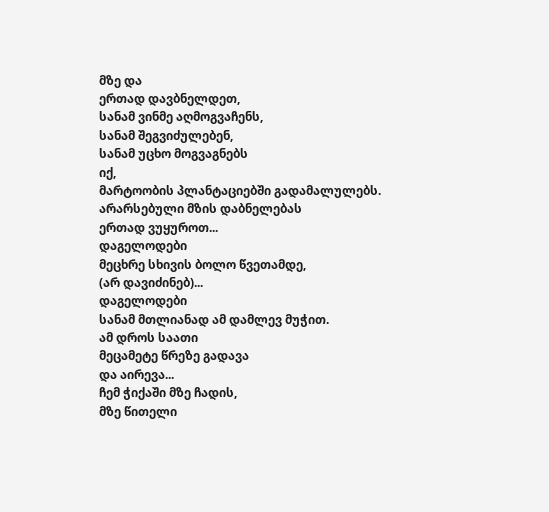მზე და
ერთად დავბნელდეთ,
სანამ ვინმე აღმოგვაჩენს,
სანამ შეგვიძულებენ,
სანამ უცხო მოგვაგნებს
იქ,
მარტოობის პლანტაციებში გადამალულებს.
არარსებული მზის დაბნელებას
ერთად ვუყუროთ...
დაგელოდები
მეცხრე სხივის ბოლო წვეთამდე,
(არ დავიძინებ)...
დაგელოდები
სანამ მთლიანად ამ დამლევ მუჭით.
ამ დროს საათი
მეცამეტე წრეზე გადავა
და აირევა...
ჩემ ჭიქაში მზე ჩადის,
მზე წითელი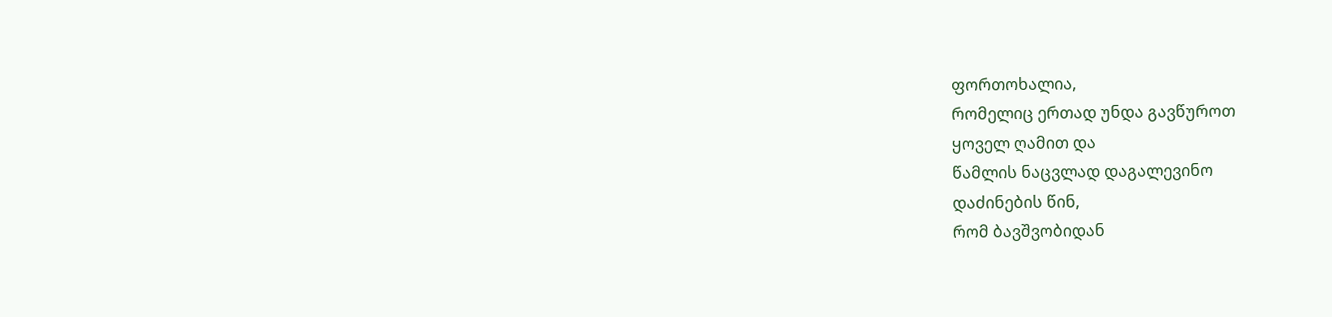ფორთოხალია,
რომელიც ერთად უნდა გავწუროთ
ყოველ ღამით და
წამლის ნაცვლად დაგალევინო
დაძინების წინ,
რომ ბავშვობიდან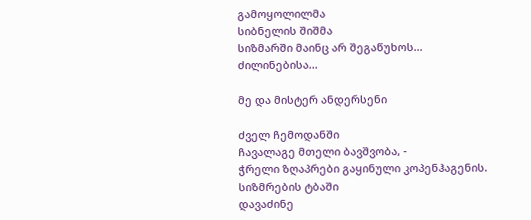გამოყოლილმა
სიბნელის შიშმა
სიზმარში მაინც არ შეგაწუხოს...
ძილინებისა...

მე და მისტერ ანდერსენი

ძველ ჩემოდანში
ჩავალაგე მთელი ბავშვობა, -
ჭრელი ზღაპრები გაყინული კოპენჰაგენის.
სიზმრების ტბაში
დავაძინე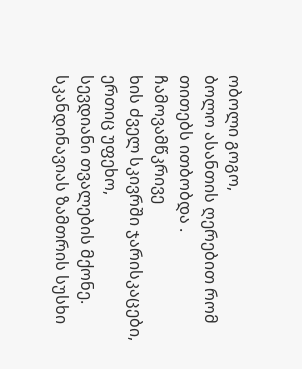ობოლი გოგო,
ბოლო ასანთის ღერებით რომ თითებს ითბობდა .
ჩამოვამწკრივე
ხის ძველ სკივრში ჯარისკაცები,
ერთიც უფეხო,
სევდიანი თვალების მქონე.
სკანდინავიას ზამთრის სუსხი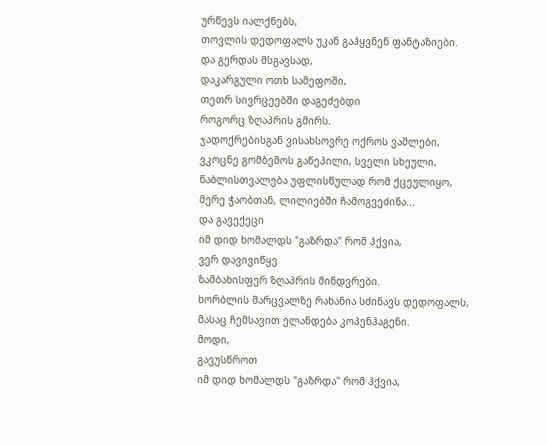ურწევს იალქნებს,
თოვლის დედოფალს უკან გაჰყვნენ ფანტაზიები.
და გერდას მსგავსად,
დაკარგული ოთხ სამეფოში,
თეთრ სივრცეებში დაგეძებდი
როგორც ზღაპრის გმირს.
ჯადოქრებისგან ვისახსოვრე ოქროს ვაშლები,
ვკოცნე გომბეშოს გაწეპილი, სველი სხეული,
წაბლისთვალება უფლისწულად რომ ქცეულიყო,
მერე ჭაობთან, ლილიებში ჩამოგვეძინა...
და გავექეცი
იმ დიდ ხომალდს "გაზრდა" რომ ჰქვია,
ვერ დავივიწყე
ზამბახისფერ ზღაპრის მინდვრები.
ხორბლის მარცვალზე რახანია სძინავს დედოფალს,
მასაც ჩემსავით ელანდება კოპენჰაგენი.
მოდი,
გავუსწროთ
იმ დიდ ხომალდს "გაზრდა" რომ ჰქვია,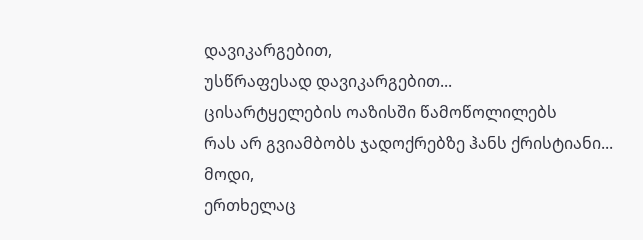დავიკარგებით,
უსწრაფესად დავიკარგებით...
ცისარტყელების ოაზისში წამოწოლილებს
რას არ გვიამბობს ჯადოქრებზე ჰანს ქრისტიანი...
მოდი,
ერთხელაც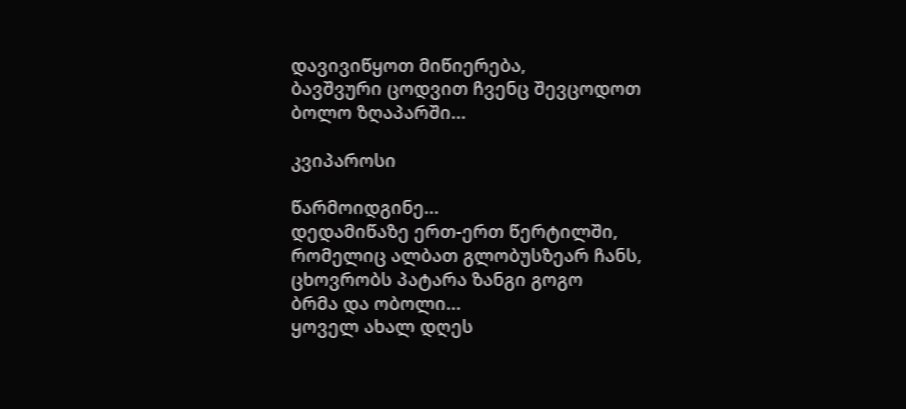დავივიწყოთ მიწიერება,
ბავშვური ცოდვით ჩვენც შევცოდოთ
ბოლო ზღაპარში...

კვიპაროსი

წარმოიდგინე...
დედამიწაზე ერთ-ერთ წერტილში,
რომელიც ალბათ გლობუსზეარ ჩანს,
ცხოვრობს პატარა ზანგი გოგო
ბრმა და ობოლი...
ყოველ ახალ დღეს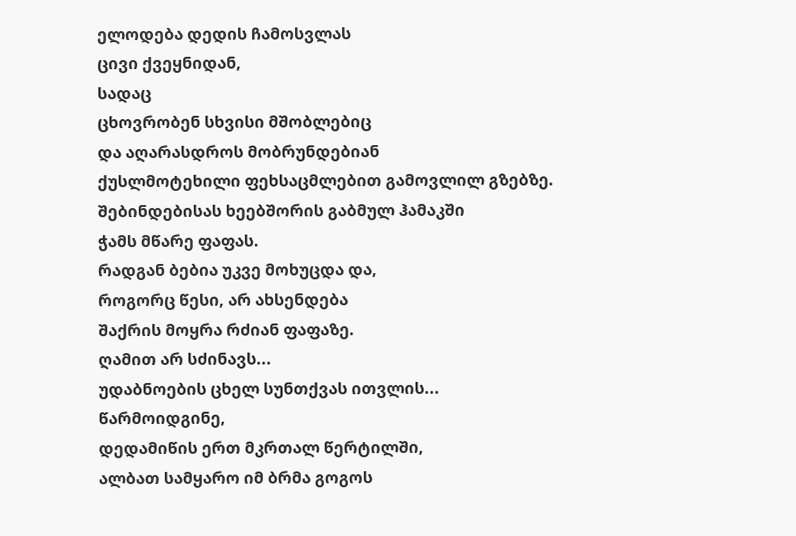ელოდება დედის ჩამოსვლას
ცივი ქვეყნიდან,
სადაც
ცხოვრობენ სხვისი მშობლებიც
და აღარასდროს მობრუნდებიან
ქუსლმოტეხილი ფეხსაცმლებით გამოვლილ გზებზე.
შებინდებისას ხეებშორის გაბმულ ჰამაკში
ჭამს მწარე ფაფას.
რადგან ბებია უკვე მოხუცდა და,
როგორც წესი, არ ახსენდება
შაქრის მოყრა რძიან ფაფაზე.
ღამით არ სძინავს...
უდაბნოების ცხელ სუნთქვას ითვლის...
წარმოიდგინე,
დედამიწის ერთ მკრთალ წერტილში,
ალბათ სამყარო იმ ბრმა გოგოს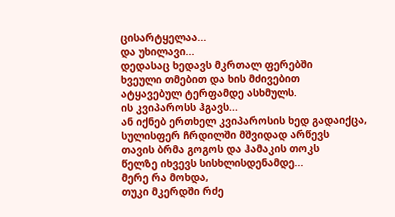ცისარტყელაა...
და უხილავი...
დედასაც ხედავს მკრთალ ფერებში
ხვეული თმებით და ხის მძივებით
ატყავებულ ტერფამდე ასხმულს.
ის კვიპაროსს ჰგავს...
ან იქნებ ერთხელ კვიპაროსის ხედ გადაიქცა,
სულისფერ ჩრდილში მშვიდად არწევს
თავის ბრმა გოგოს და ჰამაკის თოკს
წელზე იხვევს სისხლისდენამდე...
მერე რა მოხდა,
თუკი მკერდში რძე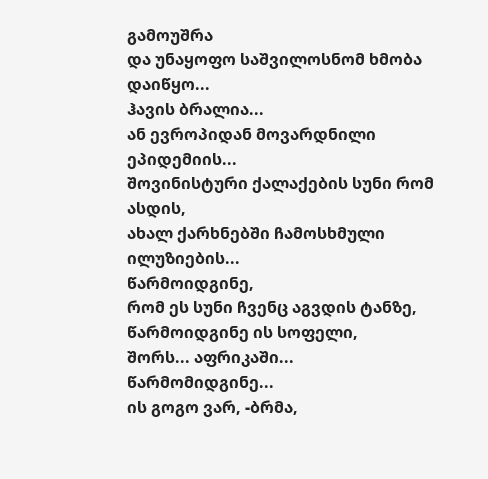გამოუშრა
და უნაყოფო საშვილოსნომ ხმობა დაიწყო...
ჰავის ბრალია...
ან ევროპიდან მოვარდნილი ეპიდემიის...
შოვინისტური ქალაქების სუნი რომ ასდის,
ახალ ქარხნებში ჩამოსხმული ილუზიების...
წარმოიდგინე,
რომ ეს სუნი ჩვენც აგვდის ტანზე,
წარმოიდგინე ის სოფელი,
შორს... აფრიკაში...
წარმომიდგინე...
ის გოგო ვარ, -ბრმა,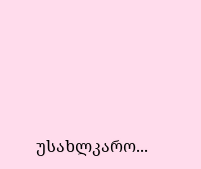უსახლკარო...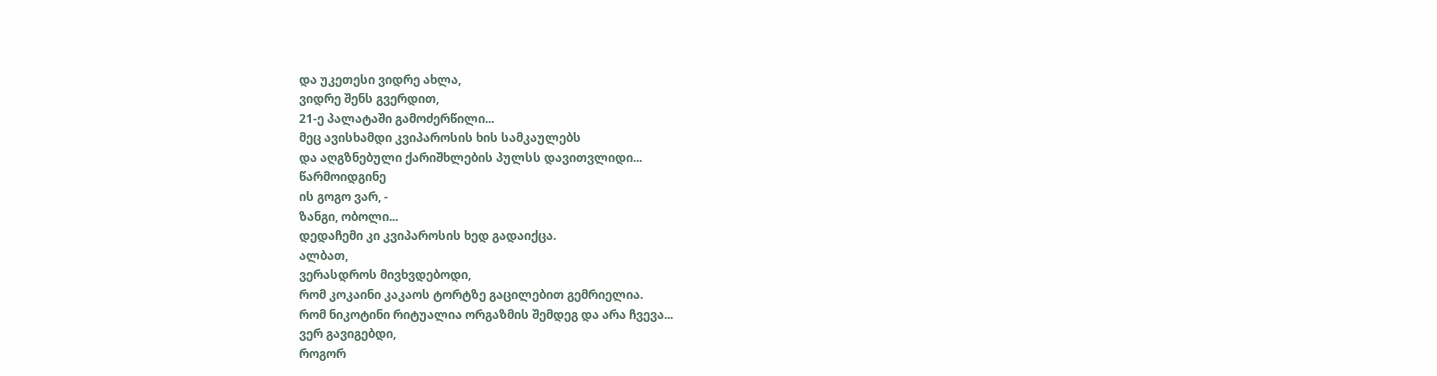და უკეთესი ვიდრე ახლა,
ვიდრე შენს გვერდით,
21-ე პალატაში გამოძერწილი...
მეც ავისხამდი კვიპაროსის ხის სამკაულებს
და აღგზნებული ქარიშხლების პულსს დავითვლიდი...
წარმოიდგინე
ის გოგო ვარ, -
ზანგი, ობოლი...
დედაჩემი კი კვიპაროსის ხედ გადაიქცა.
ალბათ,
ვერასდროს მივხვდებოდი,
რომ კოკაინი კაკაოს ტორტზე გაცილებით გემრიელია.
რომ ნიკოტინი რიტუალია ორგაზმის შემდეგ და არა ჩვევა...
ვერ გავიგებდი,
როგორ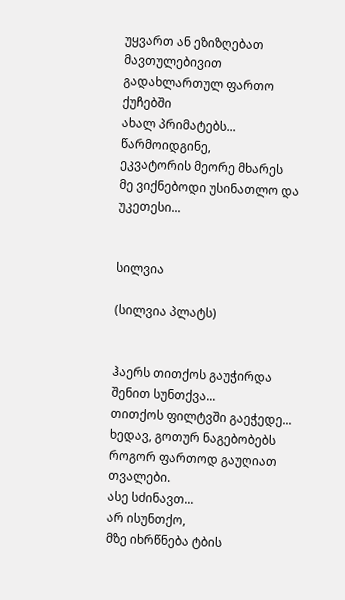უყვართ ან ეზიზღებათ
მავთულებივით გადახლართულ ფართო ქუჩებში
ახალ პრიმატებს...
წარმოიდგინე,
ეკვატორის მეორე მხარეს
მე ვიქნებოდი უსინათლო და
უკეთესი...


სილვია

(სილვია პლატს)


ჰაერს თითქოს გაუჭირდა შენით სუნთქვა...
თითქოს ფილტვში გაეჭედე...
ხედავ, გოთურ ნაგებობებს
როგორ ფართოდ გაუღიათ თვალები.
ასე სძინავთ...
არ ისუნთქო,
მზე იხრწნება ტბის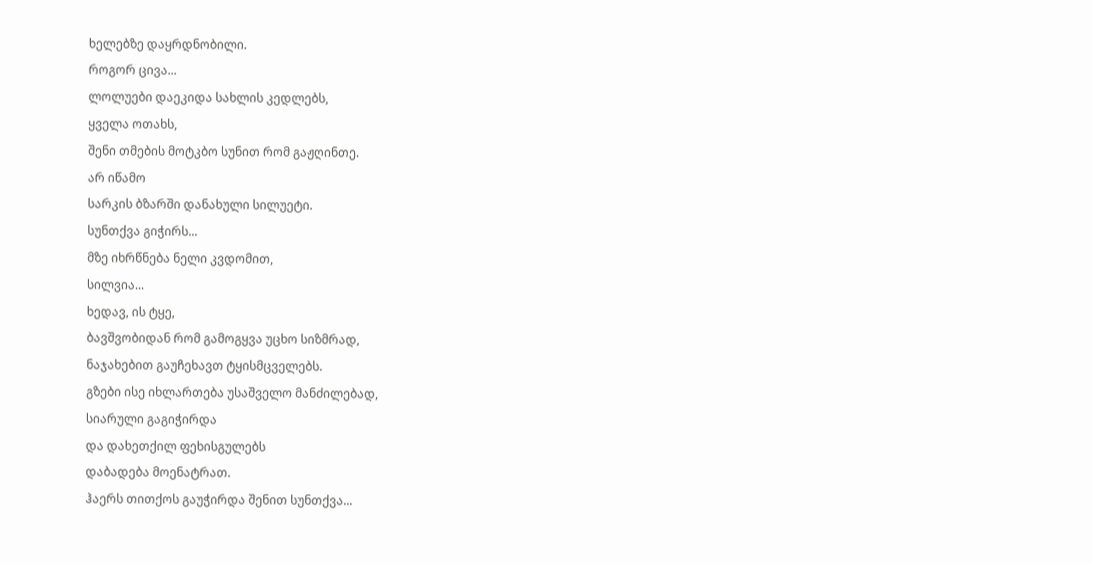ხელებზე დაყრდნობილი.
როგორ ცივა...
ლოლუები დაეკიდა სახლის კედლებს,
ყველა ოთახს,
შენი თმების მოტკბო სუნით რომ გაჟღინთე.
არ იწამო
სარკის ბზარში დანახული სილუეტი.
სუნთქვა გიჭირს...
მზე იხრწნება ნელი კვდომით,
სილვია...
ხედავ, ის ტყე,
ბავშვობიდან რომ გამოგყვა უცხო სიზმრად,
ნაჯახებით გაუჩეხავთ ტყისმცველებს.
გზები ისე იხლართება უსაშველო მანძილებად,
სიარული გაგიჭირდა
და დახეთქილ ფეხისგულებს
დაბადება მოენატრათ.
ჰაერს თითქოს გაუჭირდა შენით სუნთქვა...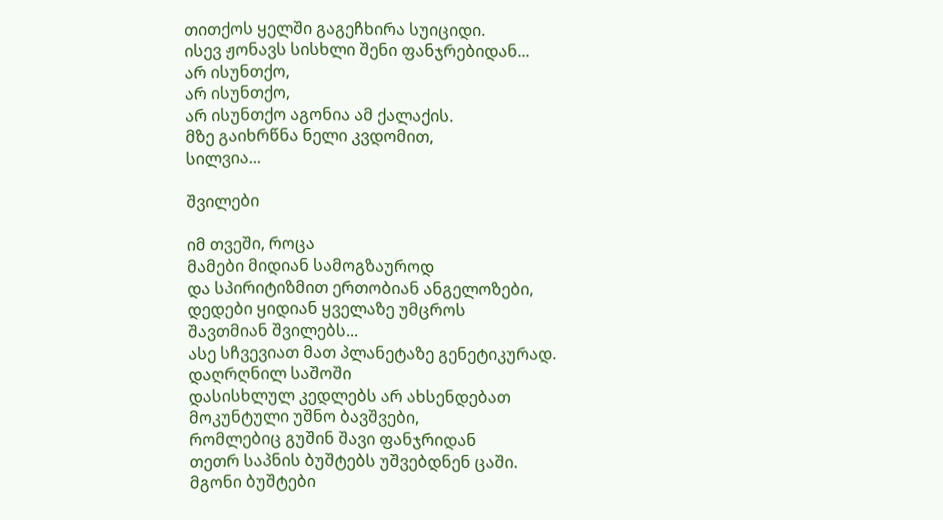თითქოს ყელში გაგეჩხირა სუიციდი.
ისევ ჟონავს სისხლი შენი ფანჯრებიდან...
არ ისუნთქო,
არ ისუნთქო,
არ ისუნთქო აგონია ამ ქალაქის.
მზე გაიხრწნა ნელი კვდომით,
სილვია...

შვილები

იმ თვეში, როცა
მამები მიდიან სამოგზაუროდ
და სპირიტიზმით ერთობიან ანგელოზები,
დედები ყიდიან ყველაზე უმცროს
შავთმიან შვილებს...
ასე სჩვევიათ მათ პლანეტაზე გენეტიკურად.
დაღრღნილ საშოში
დასისხლულ კედლებს არ ახსენდებათ
მოკუნტული უშნო ბავშვები,
რომლებიც გუშინ შავი ფანჯრიდან
თეთრ საპნის ბუშტებს უშვებდნენ ცაში.
მგონი ბუშტები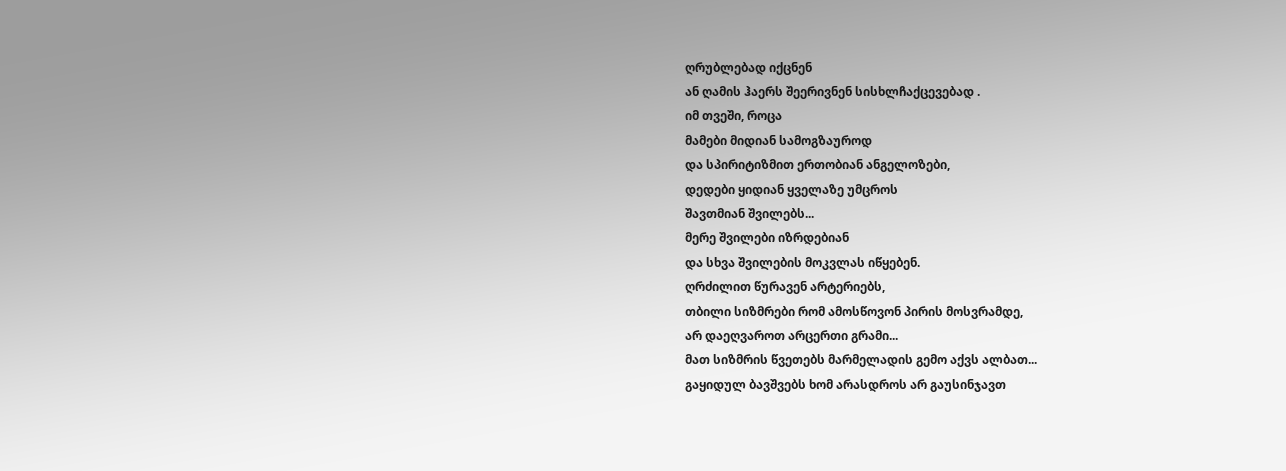ღრუბლებად იქცნენ
ან ღამის ჰაერს შეერივნენ სისხლჩაქცევებად .
იმ თვეში, როცა
მამები მიდიან სამოგზაუროდ
და სპირიტიზმით ერთობიან ანგელოზები,
დედები ყიდიან ყველაზე უმცროს
შავთმიან შვილებს...
მერე შვილები იზრდებიან
და სხვა შვილების მოკვლას იწყებენ.
ღრძილით წურავენ არტერიებს,
თბილი სიზმრები რომ ამოსწოვონ პირის მოსვრამდე,
არ დაეღვაროთ არცერთი გრამი...
მათ სიზმრის წვეთებს მარმელადის გემო აქვს ალბათ...
გაყიდულ ბავშვებს ხომ არასდროს არ გაუსინჯავთ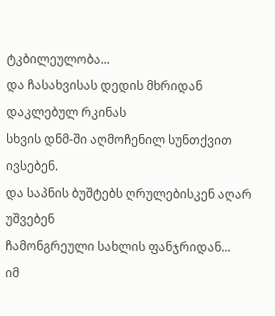ტკბილეულობა...
და ჩასახვისას დედის მხრიდან დაკლებულ რკინას
სხვის დნმ-ში აღმოჩენილ სუნთქვით ივსებენ.
და საპნის ბუშტებს ღრულებისკენ აღარ უშვებენ
ჩამონგრეული სახლის ფანჯრიდან...
იმ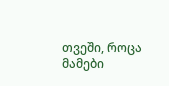თვეში, როცა
მამები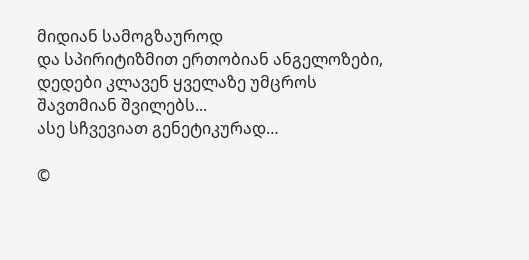მიდიან სამოგზაუროდ
და სპირიტიზმით ერთობიან ანგელოზები,
დედები კლავენ ყველაზე უმცროს
შავთმიან შვილებს...
ასე სჩვევიათ გენეტიკურად…

©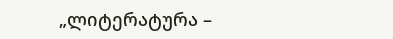„ლიტერატურა –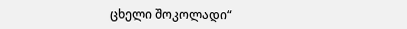ცხელი შოკოლადი“